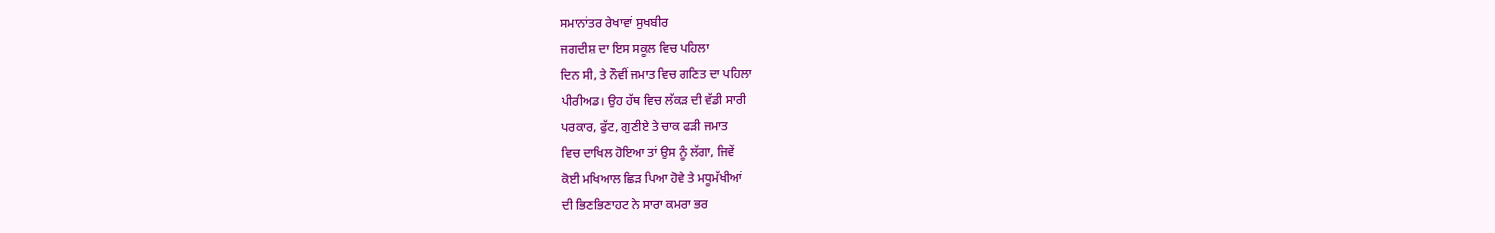ਸਮਾਨਾਂਤਰ ਰੇਖਾਵਾਂ ਸੁਖਬੀਰ
ਜਗਦੀਸ਼ ਦਾ ਇਸ ਸਕੂਲ ਵਿਚ ਪਹਿਲਾ
ਦਿਨ ਸੀ, ਤੇ ਨੌਵੀਂ ਜਮਾਤ ਵਿਚ ਗਣਿਤ ਦਾ ਪਹਿਲਾ
ਪੀਰੀਅਡ। ਉਹ ਹੱਥ ਵਿਚ ਲੱਕੜ ਦੀ ਵੱਡੀ ਸਾਰੀ
ਪਰਕਾਰ, ਫੁੱਟ, ਗੁਣੀਏ ਤੇ ਚਾਕ ਫੜੀ ਜਮਾਤ
ਵਿਚ ਦਾਖਿਲ ਹੋਇਆ ਤਾਂ ਉਸ ਨੂੰ ਲੱਗਾ, ਜਿਵੇਂ
ਕੋਈ ਮਖਿਆਲ ਛਿੜ ਪਿਆ ਹੋਵੇ ਤੇ ਮਧੂਮੱਖੀਆਂ
ਦੀ ਭਿਣਭਿਣਾਹਟ ਨੇ ਸਾਰਾ ਕਮਰਾ ਭਰ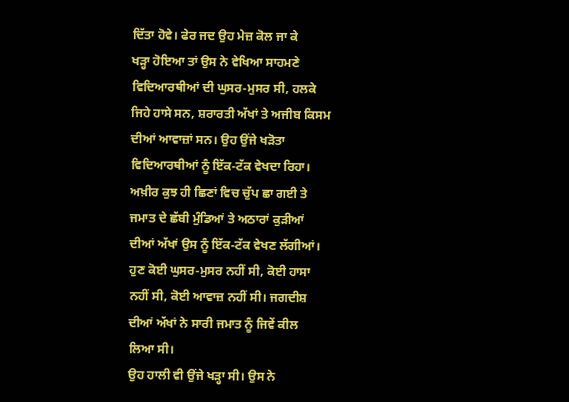ਦਿੱਤਾ ਹੋਵੇ। ਫੇਰ ਜਦ ਉਹ ਮੇਜ਼ ਕੋਲ ਜਾ ਕੇ
ਖੜ੍ਹਾ ਹੋਇਆ ਤਾਂ ਉਸ ਨੇ ਵੇਖਿਆ ਸਾਹਮਣੇ
ਵਿਦਿਆਰਥੀਆਂ ਦੀ ਘੁਸਰ-ਮੁਸਰ ਸੀ, ਹਲਕੇ
ਜਿਹੇ ਹਾਸੇ ਸਨ, ਸ਼ਰਾਰਤੀ ਅੱਖਾਂ ਤੇ ਅਜੀਬ ਕਿਸਮ
ਦੀਆਂ ਆਵਾਜ਼ਾਂ ਸਨ। ਉਹ ਉਂਜੇ ਖੜੋਤਾ
ਵਿਦਿਆਰਥੀਆਂ ਨੂੰ ਇੱਕ-ਟੱਕ ਵੇਖਦਾ ਰਿਹਾ।
ਅਖ਼ੀਰ ਕੁਝ ਹੀ ਛਿਣਾਂ ਵਿਚ ਚੁੱਪ ਛਾ ਗਈ ਤੇ
ਜਮਾਤ ਦੇ ਛੱਬੀ ਮੁੰਡਿਆਂ ਤੇ ਅਠਾਰਾਂ ਕੁੜੀਆਂ
ਦੀਆਂ ਅੱਖਾਂ ਉਸ ਨੂੰ ਇੱਕ-ਟੱਕ ਵੇਖਣ ਲੱਗੀਆਂ।
ਹੁਣ ਕੋਈ ਘੁਸਰ-ਮੁਸਰ ਨਹੀਂ ਸੀ, ਕੋਈ ਹਾਸਾ
ਨਹੀਂ ਸੀ, ਕੋਈ ਆਵਾਜ਼ ਨਹੀਂ ਸੀ। ਜਗਦੀਸ਼
ਦੀਆਂ ਅੱਖਾਂ ਨੇ ਸਾਰੀ ਜਮਾਤ ਨੂੰ ਜਿਵੇਂ ਕੀਲ
ਲਿਆ ਸੀ।
ਉਹ ਹਾਲੀ ਵੀ ਉਂਜੇ ਖੜ੍ਹਾ ਸੀ। ਉਸ ਨੇ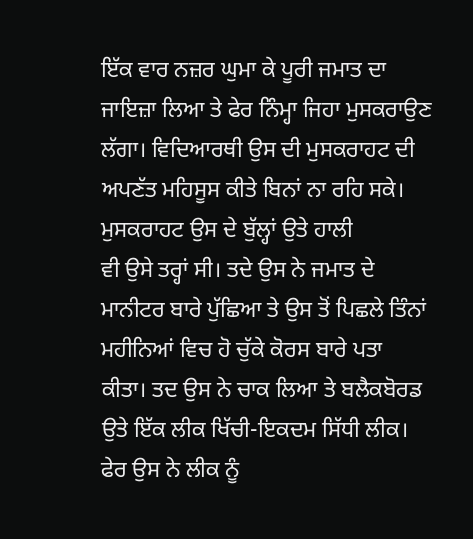ਇੱਕ ਵਾਰ ਨਜ਼ਰ ਘੁਮਾ ਕੇ ਪੂਰੀ ਜਮਾਤ ਦਾ
ਜਾਇਜ਼ਾ ਲਿਆ ਤੇ ਫੇਰ ਨਿੰਮ੍ਹਾ ਜਿਹਾ ਮੁਸਕਰਾਉਣ
ਲੱਗਾ। ਵਿਦਿਆਰਥੀ ਉਸ ਦੀ ਮੁਸਕਰਾਹਟ ਦੀ
ਅਪਣੱਤ ਮਹਿਸੂਸ ਕੀਤੇ ਬਿਨਾਂ ਨਾ ਰਹਿ ਸਕੇ।
ਮੁਸਕਰਾਹਟ ਉਸ ਦੇ ਬੁੱਲ੍ਹਾਂ ਉਤੇ ਹਾਲੀ
ਵੀ ਉਸੇ ਤਰ੍ਹਾਂ ਸੀ। ਤਦੇ ਉਸ ਨੇ ਜਮਾਤ ਦੇ
ਮਾਨੀਟਰ ਬਾਰੇ ਪੁੱਛਿਆ ਤੇ ਉਸ ਤੋਂ ਪਿਛਲੇ ਤਿੰਨਾਂ
ਮਹੀਨਿਆਂ ਵਿਚ ਹੋ ਚੁੱਕੇ ਕੋਰਸ ਬਾਰੇ ਪਤਾ
ਕੀਤਾ। ਤਦ ਉਸ ਨੇ ਚਾਕ ਲਿਆ ਤੇ ਬਲੈਕਬੋਰਡ
ਉਤੇ ਇੱਕ ਲੀਕ ਖਿੱਚੀ-ਇਕਦਮ ਸਿੱਧੀ ਲੀਕ।
ਫੇਰ ਉਸ ਨੇ ਲੀਕ ਨੂੰ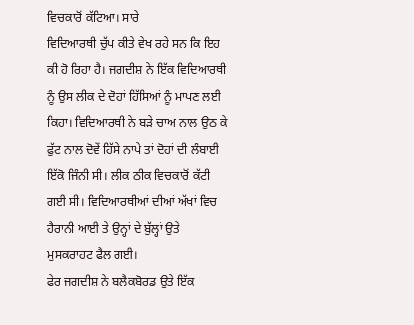ਵਿਚਕਾਰੋਂ ਕੱਟਿਆ। ਸਾਰੇ
ਵਿਦਿਆਰਥੀ ਚੁੱਪ ਕੀਤੇ ਵੇਖ ਰਹੇ ਸਨ ਕਿ ਇਹ
ਕੀ ਹੋ ਰਿਹਾ ਹੈ। ਜਗਦੀਸ਼ ਨੇ ਇੱਕ ਵਿਦਿਆਰਥੀ
ਨੂੰ ਉਸ ਲੀਕ ਦੇ ਦੋਹਾਂ ਹਿੱਸਿਆਂ ਨੂੰ ਮਾਪਣ ਲਈ
ਕਿਹਾ। ਵਿਦਿਆਰਥੀ ਨੇ ਬੜੇ ਚਾਅ ਨਾਲ ਉਠ ਕੇ
ਫੁੱਟ ਨਾਲ ਦੋਵੇਂ ਹਿੱਸੇ ਨਾਪੇ ਤਾਂ ਦੋਹਾਂ ਦੀ ਲੰਬਾਈ
ਇੱਕੋ ਜਿੰਨੀ ਸੀ। ਲੀਕ ਠੀਕ ਵਿਚਕਾਰੋਂ ਕੱਟੀ
ਗਈ ਸੀ। ਵਿਦਿਆਰਥੀਆਂ ਦੀਆਂ ਅੱਖਾਂ ਵਿਚ
ਹੈਰਾਨੀ ਆਈ ਤੇ ਉਨ੍ਹਾਂ ਦੇ ਬੁੱਲ੍ਹਾਂ ਉਤੇ
ਮੁਸਕਰਾਹਟ ਫੈਲ ਗਈ।
ਫੇਰ ਜਗਦੀਸ਼ ਨੇ ਬਲੈਕਬੋਰਡ ਉਤੇ ਇੱਕ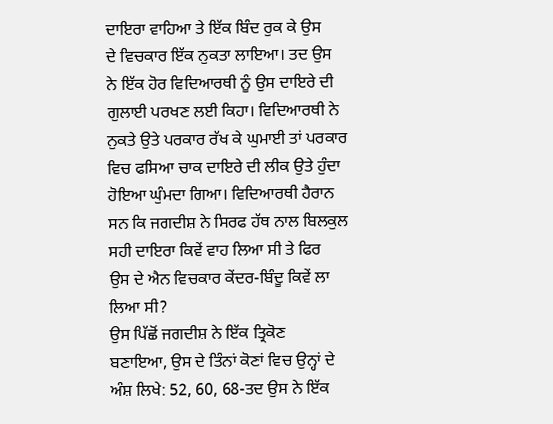ਦਾਇਰਾ ਵਾਹਿਆ ਤੇ ਇੱਕ ਬਿੰਦ ਰੁਕ ਕੇ ਉਸ
ਦੇ ਵਿਚਕਾਰ ਇੱਕ ਨੁਕਤਾ ਲਾਇਆ। ਤਦ ਉਸ
ਨੇ ਇੱਕ ਹੋਰ ਵਿਦਿਆਰਥੀ ਨੂੰ ਉਸ ਦਾਇਰੇ ਦੀ
ਗੁਲਾਈ ਪਰਖਣ ਲਈ ਕਿਹਾ। ਵਿਦਿਆਰਥੀ ਨੇ
ਨੁਕਤੇ ਉਤੇ ਪਰਕਾਰ ਰੱਖ ਕੇ ਘੁਮਾਈ ਤਾਂ ਪਰਕਾਰ
ਵਿਚ ਫਸਿਆ ਚਾਕ ਦਾਇਰੇ ਦੀ ਲੀਕ ਉਤੇ ਹੁੰਦਾ
ਹੋਇਆ ਘੁੰਮਦਾ ਗਿਆ। ਵਿਦਿਆਰਥੀ ਹੈਰਾਨ
ਸਨ ਕਿ ਜਗਦੀਸ਼ ਨੇ ਸਿਰਫ ਹੱਥ ਨਾਲ ਬਿਲਕੁਲ
ਸਹੀ ਦਾਇਰਾ ਕਿਵੇਂ ਵਾਹ ਲਿਆ ਸੀ ਤੇ ਫਿਰ
ਉਸ ਦੇ ਐਨ ਵਿਚਕਾਰ ਕੇਂਦਰ-ਬਿੰਦੂ ਕਿਵੇਂ ਲਾ
ਲਿਆ ਸੀ?
ਉਸ ਪਿੱਛੋਂ ਜਗਦੀਸ਼ ਨੇ ਇੱਕ ਤ੍ਰਿਕੋਣ
ਬਣਾਇਆ, ਉਸ ਦੇ ਤਿੰਨਾਂ ਕੋਣਾਂ ਵਿਚ ਉਨ੍ਹਾਂ ਦੇ
ਅੰਸ਼ ਲਿਖੇ: 52, 60, 68-ਤਦ ਉਸ ਨੇ ਇੱਕ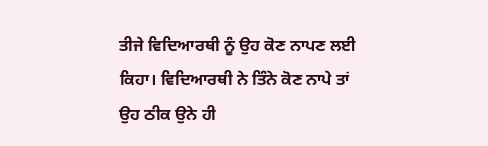ਤੀਜੇ ਵਿਦਿਆਰਥੀ ਨੂੰ ਉਹ ਕੋਣ ਨਾਪਣ ਲਈ
ਕਿਹਾ। ਵਿਦਿਆਰਥੀ ਨੇ ਤਿੰਨੇ ਕੋਣ ਨਾਪੇ ਤਾਂ
ਉਹ ਠੀਕ ਉਨੇ ਹੀ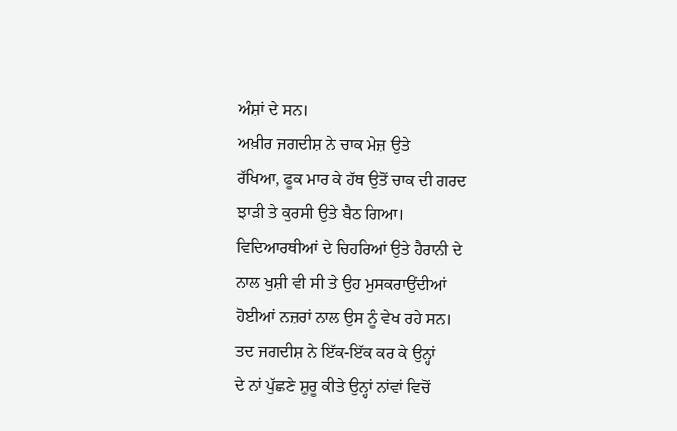ਅੰਸ਼ਾਂ ਦੇ ਸਨ।
ਅਖ਼ੀਰ ਜਗਦੀਸ਼ ਨੇ ਚਾਕ ਮੇਜ਼ ਉਤੇ
ਰੱਖਿਆ, ਫੂਕ ਮਾਰ ਕੇ ਹੱਥ ਉਤੋਂ ਚਾਕ ਦੀ ਗਰਦ
ਝਾੜੀ ਤੇ ਕੁਰਸੀ ਉਤੇ ਬੈਠ ਗਿਆ।
ਵਿਦਿਆਰਥੀਆਂ ਦੇ ਚਿਹਰਿਆਂ ਉਤੇ ਹੈਰਾਨੀ ਦੇ
ਨਾਲ ਖੁਸ਼ੀ ਵੀ ਸੀ ਤੇ ਉਹ ਮੁਸਕਰਾਉਂਦੀਆਂ
ਹੋਈਆਂ ਨਜ਼ਰਾਂ ਨਾਲ ਉਸ ਨੂੰ ਵੇਖ ਰਹੇ ਸਨ।
ਤਦ ਜਗਦੀਸ਼ ਨੇ ਇੱਕ-ਇੱਕ ਕਰ ਕੇ ਉਨ੍ਹਾਂ
ਦੇ ਨਾਂ ਪੁੱਛਣੇ ਸ਼ੁਰੂ ਕੀਤੇ ਉਨ੍ਹਾਂ ਨਾਂਵਾਂ ਵਿਚੋਂ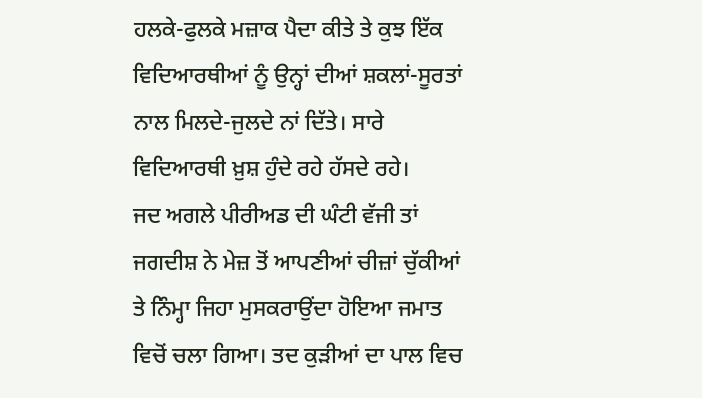ਹਲਕੇ-ਫੁਲਕੇ ਮਜ਼ਾਕ ਪੈਦਾ ਕੀਤੇ ਤੇ ਕੁਝ ਇੱਕ
ਵਿਦਿਆਰਥੀਆਂ ਨੂੰ ਉਨ੍ਹਾਂ ਦੀਆਂ ਸ਼ਕਲਾਂ-ਸੂਰਤਾਂ
ਨਾਲ ਮਿਲਦੇ-ਜੁਲਦੇ ਨਾਂ ਦਿੱਤੇ। ਸਾਰੇ
ਵਿਦਿਆਰਥੀ ਖ਼ੁਸ਼ ਹੁੰਦੇ ਰਹੇ ਹੱਸਦੇ ਰਹੇ।
ਜਦ ਅਗਲੇ ਪੀਰੀਅਡ ਦੀ ਘੰਟੀ ਵੱਜੀ ਤਾਂ
ਜਗਦੀਸ਼ ਨੇ ਮੇਜ਼ ਤੋਂ ਆਪਣੀਆਂ ਚੀਜ਼ਾਂ ਚੁੱਕੀਆਂ
ਤੇ ਨਿੰਮ੍ਹਾ ਜਿਹਾ ਮੁਸਕਰਾਉਂਦਾ ਹੋਇਆ ਜਮਾਤ
ਵਿਚੋਂ ਚਲਾ ਗਿਆ। ਤਦ ਕੁੜੀਆਂ ਦਾ ਪਾਲ ਵਿਚ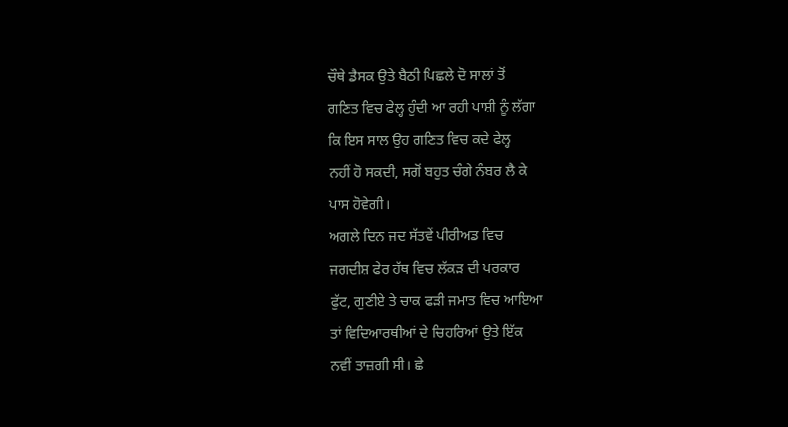ਚੌਥੇ ਡੈਸਕ ਉਤੇ ਬੈਠੀ ਪਿਛਲੇ ਦੋ ਸਾਲਾਂ ਤੋਂ
ਗਣਿਤ ਵਿਚ ਫੇਲ੍ਹ ਹੁੰਦੀ ਆ ਰਹੀ ਪਾਸ਼ੀ ਨੂੰ ਲੱਗਾ
ਕਿ ਇਸ ਸਾਲ ਉਹ ਗਣਿਤ ਵਿਚ ਕਦੇ ਫੇਲ੍ਹ
ਨਹੀਂ ਹੋ ਸਕਦੀ, ਸਗੋਂ ਬਹੁਤ ਚੰਗੇ ਨੰਬਰ ਲੈ ਕੇ
ਪਾਸ ਹੋਵੇਗੀ।
ਅਗਲੇ ਦਿਨ ਜਦ ਸੱਤਵੇਂ ਪੀਰੀਅਡ ਵਿਚ
ਜਗਦੀਸ਼ ਫੇਰ ਹੱਥ ਵਿਚ ਲੱਕੜ ਦੀ ਪਰਕਾਰ
ਫੁੱਟ, ਗੁਣੀਏ ਤੇ ਚਾਕ ਫੜੀ ਜਮਾਤ ਵਿਚ ਆਇਆ
ਤਾਂ ਵਿਦਿਆਰਥੀਆਂ ਦੇ ਚਿਹਰਿਆਂ ਉਤੇ ਇੱਕ
ਨਵੀਂ ਤਾਜ਼ਗੀ ਸੀ। ਛੇ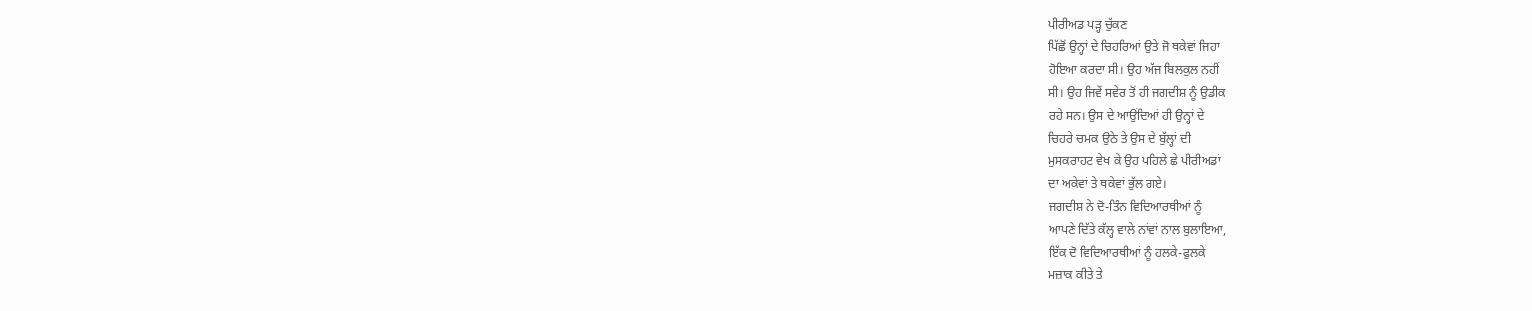ਪੀਰੀਅਡ ਪੜ੍ਹ ਚੁੱਕਣ
ਪਿੱਛੋਂ ਉਨ੍ਹਾਂ ਦੇ ਚਿਹਰਿਆਂ ਉਤੇ ਜੋ ਥਕੇਵਾਂ ਜਿਹਾ
ਹੋਇਆ ਕਰਦਾ ਸੀ। ਉਹ ਅੱਜ ਬਿਲਕੁਲ ਨਹੀਂ
ਸੀ। ਉਹ ਜਿਵੇਂ ਸਵੇਰ ਤੋਂ ਹੀ ਜਗਦੀਸ਼ ਨੂੰ ਉਡੀਕ
ਰਹੇ ਸਨ। ਉਸ ਦੇ ਆਉਂਦਿਆਂ ਹੀ ਉਨ੍ਹਾਂ ਦੇ
ਚਿਹਰੇ ਚਮਕ ਉਠੇ ਤੇ ਉਸ ਦੇ ਬੁੱਲ੍ਹਾਂ ਦੀ
ਮੁਸਕਰਾਹਟ ਵੇਖ ਕੇ ਉਹ ਪਹਿਲੇ ਛੇ ਪੀਰੀਅਡਾਂ
ਦਾ ਅਕੇਵਾਂ ਤੇ ਥਕੇਵਾਂ ਭੁੱਲ ਗਏ।
ਜਗਦੀਸ਼ ਨੇ ਦੋ-ਤਿੰਨ ਵਿਦਿਆਰਥੀਆਂ ਨੂੰ
ਆਪਣੇ ਦਿੱਤੇ ਕੱਲ੍ਹ ਵਾਲੇ ਨਾਂਵਾਂ ਨਾਲ ਬੁਲਾਇਆ,
ਇੱਕ ਦੋ ਵਿਦਿਆਰਥੀਆਂ ਨੂੰ ਹਲਕੇ-ਫੁਲਕੇ
ਮਜ਼ਾਕ ਕੀਤੇ ਤੇ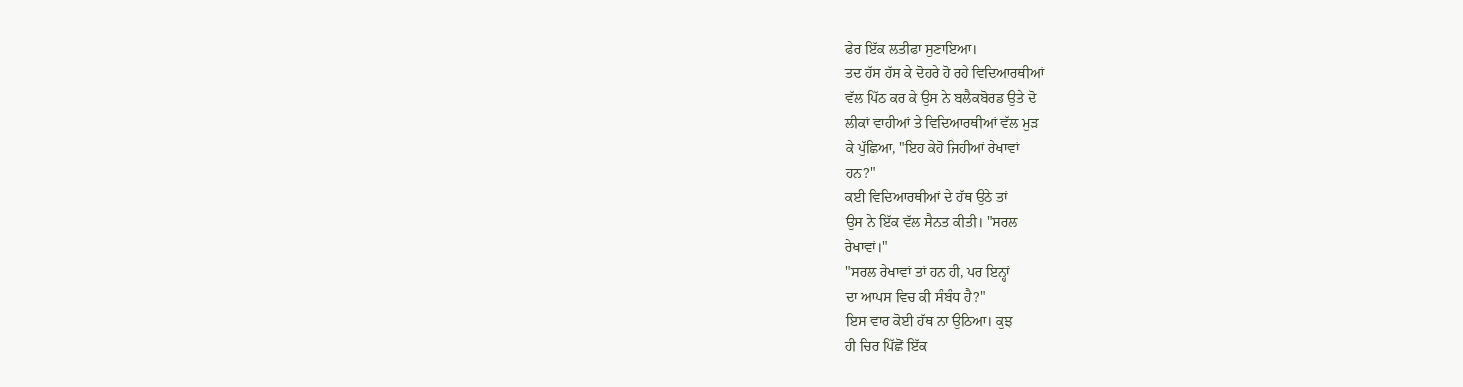ਫੇਰ ਇੱਕ ਲਤੀਫਾ ਸੁਣਾਇਆ।
ਤਦ ਹੱਸ ਹੱਸ ਕੇ ਦੋਹਰੇ ਹੋ ਰਹੇ ਵਿਦਿਆਰਥੀਆਂ
ਵੱਲ ਪਿੱਠ ਕਰ ਕੇ ਉਸ ਨੇ ਬਲੈਕਬੋਰਡ ਉਤੇ ਦੋ
ਲੀਕਾਂ ਵਾਹੀਆਂ ਤੇ ਵਿਦਿਆਰਥੀਆਂ ਵੱਲ ਮੁੜ
ਕੇ ਪੁੱਛਿਆ, "ਇਹ ਕੇਹੋ ਜਿਹੀਆਂ ਰੇਖਾਵਾਂ
ਹਨ?"
ਕਈ ਵਿਦਿਆਰਥੀਆਂ ਦੇ ਹੱਥ ਉਠੇ ਤਾਂ
ਉਸ ਨੇ ਇੱਕ ਵੱਲ ਸੈਨਤ ਕੀਤੀ। "ਸਰਲ
ਰੇਖਾਵਾਂ।"
"ਸਰਲ ਰੇਖਾਵਾਂ ਤਾਂ ਹਨ ਹੀ, ਪਰ ਇਨ੍ਹਾਂ
ਦਾ ਆਪਸ ਵਿਚ ਕੀ ਸੰਬੰਧ ਹੈ?"
ਇਸ ਵਾਰ ਕੋਈ ਹੱਥ ਨਾ ਉਠਿਆ। ਕੁਝ
ਹੀ ਚਿਰ ਪਿੱਛੋਂ ਇੱਕ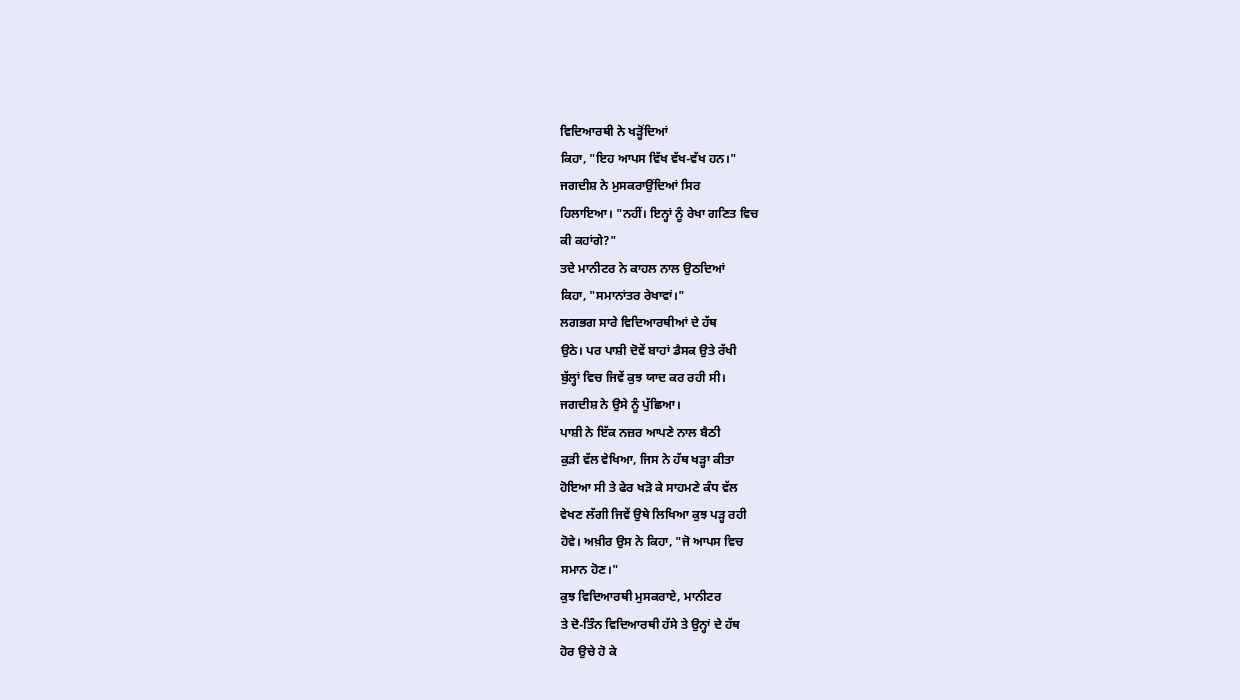ਵਿਦਿਆਰਥੀ ਨੇ ਖੜ੍ਹੋਂਦਿਆਂ
ਕਿਹਾ, "ਇਹ ਆਪਸ ਵਿੱਖ ਵੱਖ-ਵੱਖ ਹਨ।"
ਜਗਦੀਸ਼ ਨੇ ਮੁਸਕਰਾਉਂਦਿਆਂ ਸਿਰ
ਹਿਲਾਇਆ। "ਨਹੀਂ। ਇਨ੍ਹਾਂ ਨੂੰ ਰੇਖਾ ਗਣਿਤ ਵਿਚ
ਕੀ ਕਹਾਂਗੇ?"
ਤਦੇ ਮਾਨੀਟਰ ਨੇ ਕਾਹਲ ਨਾਲ ਉਠਦਿਆਂ
ਕਿਹਾ, "ਸਮਾਨਾਂਤਰ ਰੇਖਾਵਾਂ।"
ਲਗਭਗ ਸਾਰੇ ਵਿਦਿਆਰਥੀਆਂ ਦੇ ਹੱਥ
ਉਠੇ। ਪਰ ਪਾਸ਼ੀ ਦੋਵੇਂ ਬਾਹਾਂ ਡੈਸਕ ਉਤੇ ਰੱਖੀ
ਬੁੱਲ੍ਹਾਂ ਵਿਚ ਜਿਵੇਂ ਕੁਝ ਯਾਦ ਕਰ ਰਹੀ ਸੀ।
ਜਗਦੀਸ਼ ਨੇ ਉਸੇ ਨੂੰ ਪੁੱਛਿਆ।
ਪਾਸ਼ੀ ਨੇ ਇੱਕ ਨਜ਼ਰ ਆਪਣੇ ਨਾਲ ਬੈਠੀ
ਕੁੜੀ ਵੱਲ ਵੇਖਿਆ, ਜਿਸ ਨੇ ਹੱਥ ਖੜ੍ਹਾ ਕੀਤਾ
ਹੋਇਆ ਸੀ ਤੇ ਫੇਰ ਖੜੋ ਕੇ ਸਾਹਮਣੇ ਕੰਧ ਵੱਲ
ਵੇਖਣ ਲੱਗੀ ਜਿਵੇਂ ਉਥੇ ਲਿਖਿਆ ਕੁਝ ਪੜ੍ਹ ਰਹੀ
ਹੋਵੇ। ਅਖ਼ੀਰ ਉਸ ਨੇ ਕਿਹਾ, "ਜੋ ਆਪਸ ਵਿਚ
ਸਮਾਨ ਹੋਣ।"
ਕੁਝ ਵਿਦਿਆਰਥੀ ਮੁਸਕਰਾਏ, ਮਾਨੀਟਰ
ਤੇ ਦੋ-ਤਿੰਨ ਵਿਦਿਆਰਥੀ ਹੱਸੇ ਤੇ ਉਨ੍ਹਾਂ ਦੇ ਹੱਥ
ਹੋਰ ਉਚੇ ਹੋ ਕੇ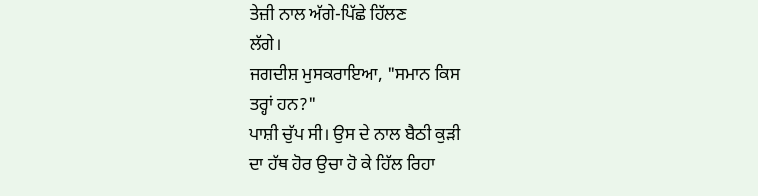ਤੇਜ਼ੀ ਨਾਲ ਅੱਗੇ-ਪਿੱਛੇ ਹਿੱਲਣ
ਲੱਗੇ।
ਜਗਦੀਸ਼ ਮੁਸਕਰਾਇਆ, "ਸਮਾਨ ਕਿਸ
ਤਰ੍ਹਾਂ ਹਨ?"
ਪਾਸ਼ੀ ਚੁੱਪ ਸੀ। ਉਸ ਦੇ ਨਾਲ ਬੈਠੀ ਕੁੜੀ
ਦਾ ਹੱਥ ਹੋਰ ਉਚਾ ਹੋ ਕੇ ਹਿੱਲ ਰਿਹਾ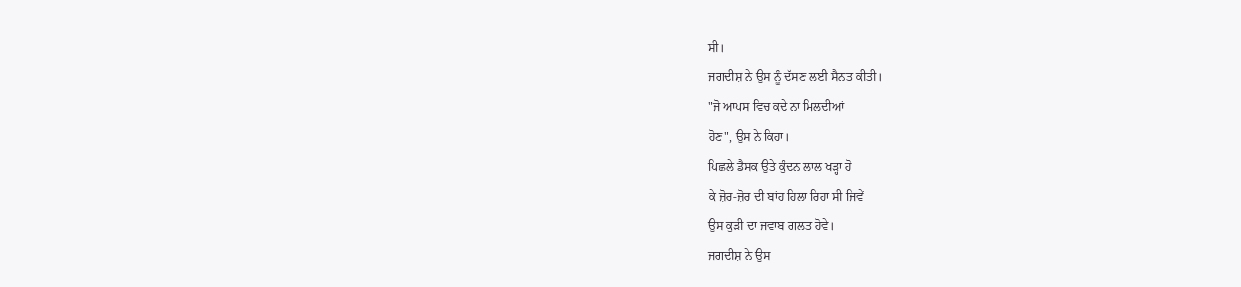ਸੀ।
ਜਗਦੀਸ਼ ਨੇ ਉਸ ਨੂੰ ਦੱਸਣ ਲਈ ਸੈਨਤ ਕੀਤੀ।
"ਜੋ ਆਪਸ ਵਿਚ ਕਦੇ ਨਾ ਮਿਲਦੀਆਂ
ਹੋਣ", ਉਸ ਨੇ ਕਿਹਾ।
ਪਿਛਲੇ ਡੈਸਕ ਉਤੇ ਕੁੰਦਨ ਲਾਲ ਖੜ੍ਹਾ ਹੋ
ਕੇ ਜ਼ੋਰ-ਜ਼ੋਰ ਦੀ ਬਾਂਹ ਹਿਲਾ ਰਿਹਾ ਸੀ ਜਿਵੇਂ
ਉਸ ਕੁੜੀ ਦਾ ਜਵਾਬ ਗਲਤ ਹੋਵੇ।
ਜਗਦੀਸ਼ ਨੇ ਉਸ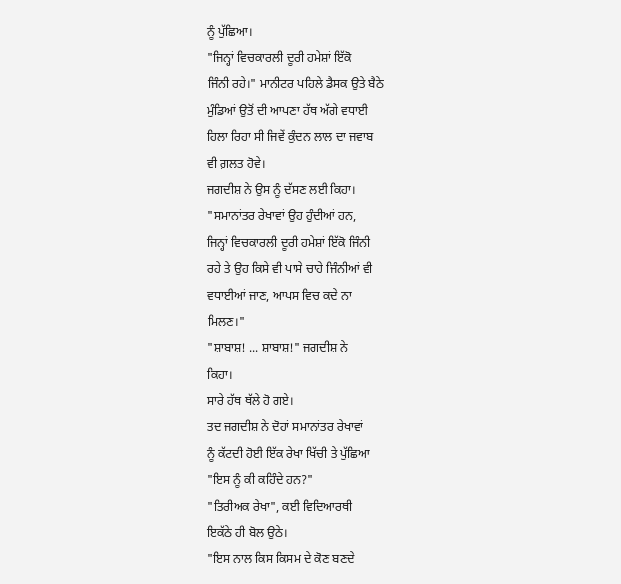ਨੂੰ ਪੁੱਛਿਆ।
"ਜਿਨ੍ਹਾਂ ਵਿਚਕਾਰਲੀ ਦੂਰੀ ਹਮੇਸ਼ਾਂ ਇੱਕੋ
ਜਿੰਨੀ ਰਹੇ।" ਮਾਨੀਟਰ ਪਹਿਲੇ ਡੈਸਕ ਉਤੇ ਬੈਠੇ
ਮੁੰਡਿਆਂ ਉਤੋਂ ਦੀ ਆਪਣਾ ਹੱਥ ਅੱਗੇ ਵਧਾਈ
ਹਿਲਾ ਰਿਹਾ ਸੀ ਜਿਵੇਂ ਕੁੰਦਨ ਲਾਲ ਦਾ ਜਵਾਬ
ਵੀ ਗ਼ਲਤ ਹੋਵੇ।
ਜਗਦੀਸ਼ ਨੇ ਉਸ ਨੂੰ ਦੱਸਣ ਲਈ ਕਿਹਾ।
"ਸਮਾਨਾਂਤਰ ਰੇਖਾਵਾਂ ਉਹ ਹੁੰਦੀਆਂ ਹਨ,
ਜਿਨ੍ਹਾਂ ਵਿਚਕਾਰਲੀ ਦੂਰੀ ਹਮੇਸ਼ਾਂ ਇੱਕੋ ਜਿੰਨੀ
ਰਹੇ ਤੇ ਉਹ ਕਿਸੇ ਵੀ ਪਾਸੇ ਚਾਹੇ ਜਿੰਨੀਆਂ ਵੀ
ਵਧਾਈਆਂ ਜਾਣ, ਆਪਸ ਵਿਚ ਕਦੇ ਨਾ
ਮਿਲਣ।"
"ਸ਼ਾਬਾਸ਼! ... ਸ਼ਾਬਾਸ਼!" ਜਗਦੀਸ਼ ਨੇ
ਕਿਹਾ।
ਸਾਰੇ ਹੱਥ ਥੱਲੇ ਹੋ ਗਏ।
ਤਦ ਜਗਦੀਸ਼ ਨੇ ਦੋਹਾਂ ਸਮਾਨਾਂਤਰ ਰੇਖਾਵਾਂ
ਨੂੰ ਕੱਟਦੀ ਹੋਈ ਇੱਕ ਰੇਖਾ ਖਿੱਚੀ ਤੇ ਪੁੱਛਿਆ
"ਇਸ ਨੂੰ ਕੀ ਕਹਿੰਦੇ ਹਨ?"
"ਤਿਰੀਅਕ ਰੇਖਾ", ਕਈ ਵਿਦਿਆਰਥੀ
ਇਕੱਠੇ ਹੀ ਬੋਲ ਉਠੇ।
"ਇਸ ਨਾਲ ਕਿਸ ਕਿਸਮ ਦੇ ਕੋਣ ਬਣਦੇ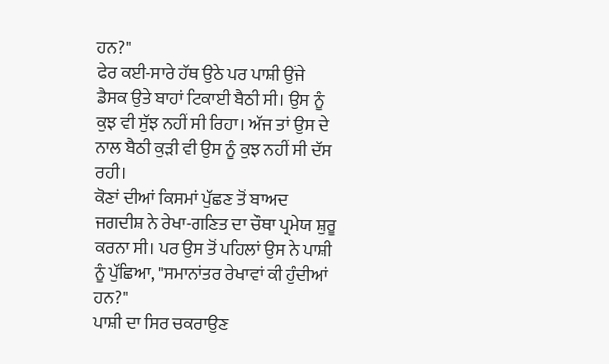ਹਨ?"
ਫੇਰ ਕਈ-ਸਾਰੇ ਹੱਥ ਉਠੇ ਪਰ ਪਾਸ਼ੀ ਉਂਜੇ
ਡੈਸਕ ਉਤੇ ਬਾਹਾਂ ਟਿਕਾਈ ਬੈਠੀ ਸੀ। ਉਸ ਨੂੰ
ਕੁਝ ਵੀ ਸੁੱਝ ਨਹੀਂ ਸੀ ਰਿਹਾ। ਅੱਜ ਤਾਂ ਉਸ ਦੇ
ਨਾਲ ਬੈਠੀ ਕੁੜੀ ਵੀ ਉਸ ਨੂੰ ਕੁਝ ਨਹੀਂ ਸੀ ਦੱਸ
ਰਹੀ।
ਕੋਣਾਂ ਦੀਆਂ ਕਿਸਮਾਂ ਪੁੱਛਣ ਤੋਂ ਬਾਅਦ
ਜਗਦੀਸ਼ ਨੇ ਰੇਖਾ-ਗਣਿਤ ਦਾ ਚੌਥਾ ਪ੍ਰਮੇਯ ਸ਼ੁਰੂ
ਕਰਨਾ ਸੀ। ਪਰ ਉਸ ਤੋਂ ਪਹਿਲਾਂ ਉਸ ਨੇ ਪਾਸ਼ੀ
ਨੂੰ ਪੁੱਛਿਆ, "ਸਮਾਨਾਂਤਰ ਰੇਖਾਵਾਂ ਕੀ ਹੁੰਦੀਆਂ
ਹਨ?"
ਪਾਸ਼ੀ ਦਾ ਸਿਰ ਚਕਰਾਉਣ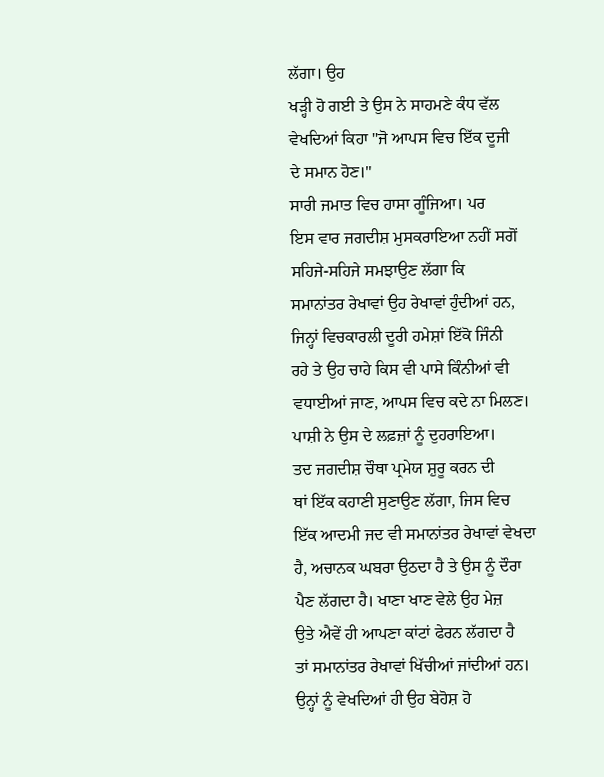ਲੱਗਾ। ਉਹ
ਖੜ੍ਹੀ ਹੋ ਗਈ ਤੇ ਉਸ ਨੇ ਸਾਹਮਣੇ ਕੰਧ ਵੱਲ
ਵੇਖਦਿਆਂ ਕਿਹਾ "ਜੋ ਆਪਸ ਵਿਚ ਇੱਕ ਦੂਜੀ
ਦੇ ਸਮਾਨ ਹੋਣ।"
ਸਾਰੀ ਜਮਾਤ ਵਿਚ ਹਾਸਾ ਗੂੰਜਿਆ। ਪਰ
ਇਸ ਵਾਰ ਜਗਦੀਸ਼ ਮੁਸਕਰਾਇਆ ਨਹੀਂ ਸਗੋਂ
ਸਹਿਜੇ-ਸਹਿਜੇ ਸਮਝਾਉਣ ਲੱਗਾ ਕਿ
ਸਮਾਨਾਂਤਰ ਰੇਖਾਵਾਂ ਉਹ ਰੇਖਾਵਾਂ ਹੁੰਦੀਆਂ ਹਨ,
ਜਿਨ੍ਹਾਂ ਵਿਚਕਾਰਲੀ ਦੂਰੀ ਹਮੇਸ਼ਾਂ ਇੱਕੋ ਜਿੰਨੀ
ਰਹੇ ਤੇ ਉਹ ਚਾਹੇ ਕਿਸ ਵੀ ਪਾਸੇ ਕਿੰਨੀਆਂ ਵੀ
ਵਧਾਈਆਂ ਜਾਣ, ਆਪਸ ਵਿਚ ਕਦੇ ਨਾ ਮਿਲਣ।
ਪਾਸ਼ੀ ਨੇ ਉਸ ਦੇ ਲਫ਼ਜ਼ਾਂ ਨੂੰ ਦੁਹਰਾਇਆ।
ਤਦ ਜਗਦੀਸ਼ ਚੌਥਾ ਪ੍ਰਮੇਯ ਸ਼ੁਰੂ ਕਰਨ ਦੀ
ਥਾਂ ਇੱਕ ਕਹਾਣੀ ਸੁਣਾਉਣ ਲੱਗਾ, ਜਿਸ ਵਿਚ
ਇੱਕ ਆਦਮੀ ਜਦ ਵੀ ਸਮਾਨਾਂਤਰ ਰੇਖਾਵਾਂ ਵੇਖਦਾ
ਹੈ, ਅਚਾਨਕ ਘਬਰਾ ਉਠਦਾ ਹੈ ਤੇ ਉਸ ਨੂੰ ਦੌਰਾ
ਪੈਣ ਲੱਗਦਾ ਹੈ। ਖਾਣਾ ਖਾਣ ਵੇਲੇ ਉਹ ਮੇਜ਼
ਉਤੇ ਐਵੇਂ ਹੀ ਆਪਣਾ ਕਾਂਟਾਂ ਫੇਰਨ ਲੱਗਦਾ ਹੈ
ਤਾਂ ਸਮਾਨਾਂਤਰ ਰੇਖਾਵਾਂ ਖਿੱਚੀਆਂ ਜਾਂਦੀਆਂ ਹਨ।
ਉਨ੍ਹਾਂ ਨੂੰ ਵੇਖਦਿਆਂ ਹੀ ਉਹ ਬੇਹੋਸ਼ ਹੋ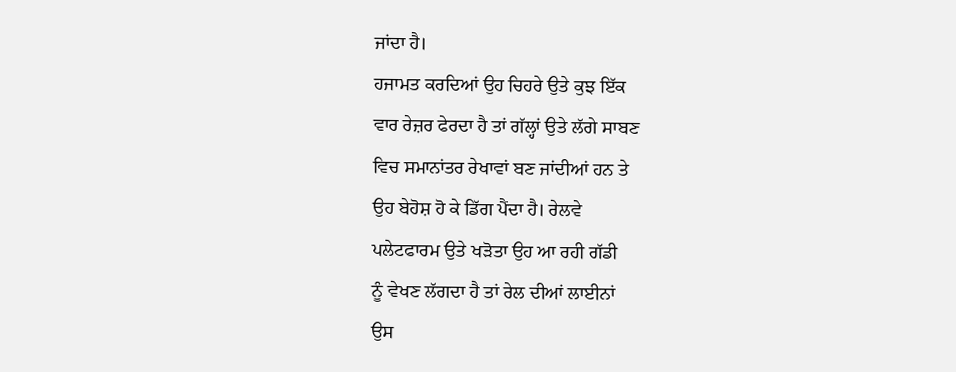ਜਾਂਦਾ ਹੈ।
ਹਜਾਮਤ ਕਰਦਿਆਂ ਉਹ ਚਿਹਰੇ ਉਤੇ ਕੁਝ ਇੱਕ
ਵਾਰ ਰੇਜ਼ਰ ਫੇਰਦਾ ਹੈ ਤਾਂ ਗੱਲ੍ਹਾਂ ਉਤੇ ਲੱਗੇ ਸਾਬਣ
ਵਿਚ ਸਮਾਨਾਂਤਰ ਰੇਖਾਵਾਂ ਬਣ ਜਾਂਦੀਆਂ ਹਨ ਤੇ
ਉਹ ਬੇਹੋਸ਼ ਹੋ ਕੇ ਡਿੱਗ ਪੈਂਦਾ ਹੈ। ਰੇਲਵੇ
ਪਲੇਟਫਾਰਮ ਉਤੇ ਖੜੋਤਾ ਉਹ ਆ ਰਹੀ ਗੱਡੀ
ਨੂੰ ਵੇਖਣ ਲੱਗਦਾ ਹੈ ਤਾਂ ਰੇਲ ਦੀਆਂ ਲਾਈਨਾਂ
ਉਸ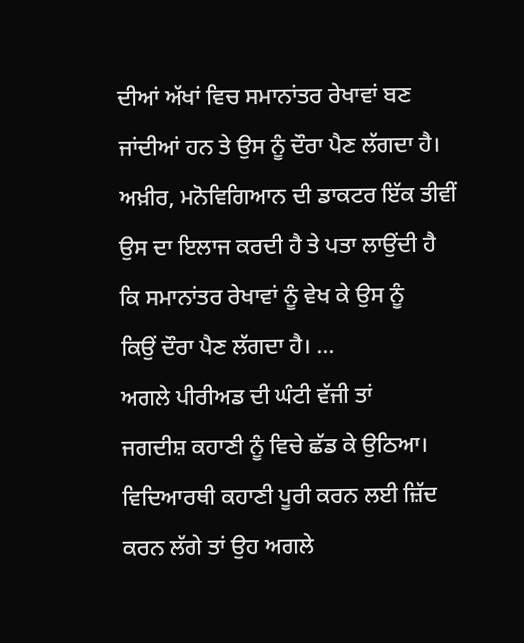ਦੀਆਂ ਅੱਖਾਂ ਵਿਚ ਸਮਾਨਾਂਤਰ ਰੇਖਾਵਾਂ ਬਣ
ਜਾਂਦੀਆਂ ਹਨ ਤੇ ਉਸ ਨੂੰ ਦੌਰਾ ਪੈਣ ਲੱਗਦਾ ਹੈ।
ਅਖ਼ੀਰ, ਮਨੋਵਿਗਿਆਨ ਦੀ ਡਾਕਟਰ ਇੱਕ ਤੀਵੀਂ
ਉਸ ਦਾ ਇਲਾਜ ਕਰਦੀ ਹੈ ਤੇ ਪਤਾ ਲਾਉਂਦੀ ਹੈ
ਕਿ ਸਮਾਨਾਂਤਰ ਰੇਖਾਵਾਂ ਨੂੰ ਵੇਖ ਕੇ ਉਸ ਨੂੰ
ਕਿਉਂ ਦੌਰਾ ਪੈਣ ਲੱਗਦਾ ਹੈ। ...
ਅਗਲੇ ਪੀਰੀਅਡ ਦੀ ਘੰਟੀ ਵੱਜੀ ਤਾਂ
ਜਗਦੀਸ਼ ਕਹਾਣੀ ਨੂੰ ਵਿਚੇ ਛੱਡ ਕੇ ਉਠਿਆ।
ਵਿਦਿਆਰਥੀ ਕਹਾਣੀ ਪੂਰੀ ਕਰਨ ਲਈ ਜ਼ਿੱਦ
ਕਰਨ ਲੱਗੇ ਤਾਂ ਉਹ ਅਗਲੇ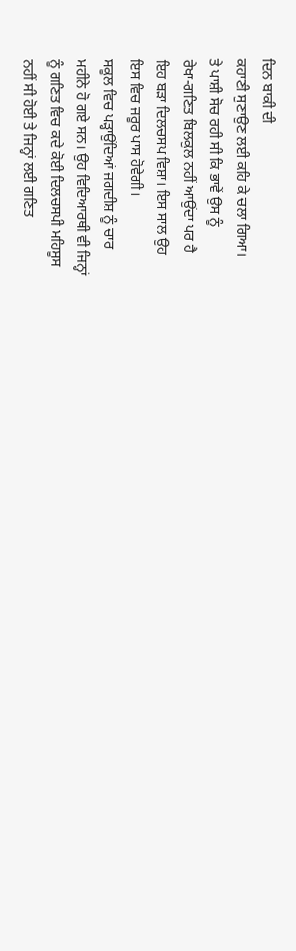ਦਿਨ ਬਾਕੀ ਦੀ
ਕਹਾਣੀ ਸੁਣਾਉਣ ਲਈ ਕਹਿ ਕੇ ਚਲਾ ਗਿਆ।
ਤੇ ਪਾਸ਼ੀ ਸੋਚ ਰਹੀ ਸੀ ਕਿ ਭਾਵੇਂ ਉਸ ਨੂੰ
ਰੇਖਾ-ਗਣਿਤ ਬਿਲਕੁਲ ਨਹੀਂ ਆਉਂਦਾ ਪਰ ਹੈ
ਇਹ ਬੜਾ ਦਿਲਚਸਪ ਵਿਸ਼ਾ। ਇਸ ਸਾਲ ਉਹ
ਇਸ ਵਿਚ ਜਰੂਰ ਪਾਸ ਹੋਵੇਗੀ।
ਸਕੂਲ ਵਿਚ ਪੜ੍ਹਾਉਂਦਿਆਂ ਜਗਦੀਸ਼ ਨੂੰ ਚਾਰ
ਮਹੀਨੇ ਹੋ ਗਏ ਸਨ। ਉਹ ਵਿਦਿਆਰਥੀ ਵੀ ਜਿਨ੍ਹਾਂ
ਨੂੰ ਗਣਿਤ ਵਿਚ ਕਦੇ ਕੋਈ ਦਿਲਚਸਪੀ ਮਹਿਸੂਸ
ਨਹੀਂ ਸੀ ਹੋਈ ਤੇ ਜਿਨ੍ਹਾਂ ਲਈ ਗਣਿਤ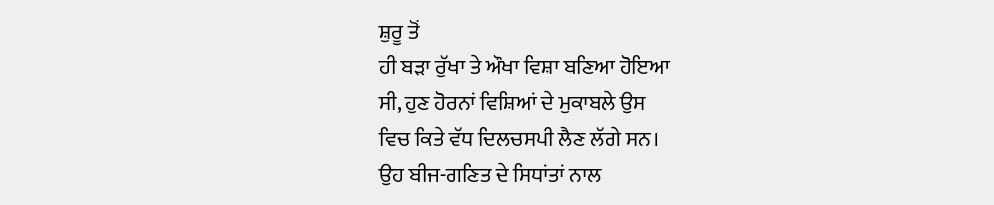ਸ਼ੁਰੂ ਤੋਂ
ਹੀ ਬੜਾ ਰੁੱਖਾ ਤੇ ਔਖਾ ਵਿਸ਼ਾ ਬਣਿਆ ਹੋਇਆ
ਸੀ, ਹੁਣ ਹੋਰਨਾਂ ਵਿਸ਼ਿਆਂ ਦੇ ਮੁਕਾਬਲੇ ਉਸ
ਵਿਚ ਕਿਤੇ ਵੱਧ ਦਿਲਚਸਪੀ ਲੈਣ ਲੱਗੇ ਸਨ।
ਉਹ ਬੀਜ-ਗਣਿਤ ਦੇ ਸਿਧਾਂਤਾਂ ਨਾਲ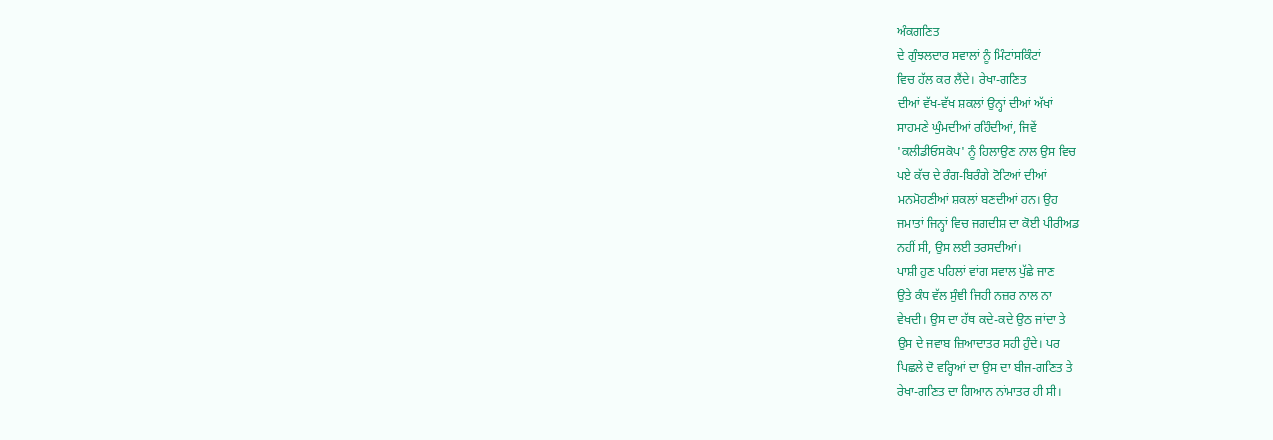ਅੰਕਗਣਿਤ
ਦੇ ਗੁੰਝਲਦਾਰ ਸਵਾਲਾਂ ਨੂੰ ਮਿੰਟਾਂਸਕਿੰਟਾਂ
ਵਿਚ ਹੱਲ ਕਰ ਲੈਂਦੇ। ਰੇਖਾ-ਗਣਿਤ
ਦੀਆਂ ਵੱਖ-ਵੱਖ ਸ਼ਕਲਾਂ ਉਨ੍ਹਾਂ ਦੀਆਂ ਅੱਖਾਂ
ਸਾਹਮਣੇ ਘੁੰਮਦੀਆਂ ਰਹਿੰਦੀਆਂ, ਜਿਵੇਂ
'ਕਲੀਡੀਓਸਕੋਪ' ਨੂੰ ਹਿਲਾਉਣ ਨਾਲ ਉਸ ਵਿਚ
ਪਏ ਕੱਚ ਦੇ ਰੰਗ-ਬਿਰੰਗੇ ਟੋਟਿਆਂ ਦੀਆਂ
ਮਨਮੋਹਣੀਆਂ ਸ਼ਕਲਾਂ ਬਣਦੀਆਂ ਹਨ। ਉਹ
ਜਮਾਤਾਂ ਜਿਨ੍ਹਾਂ ਵਿਚ ਜਗਦੀਸ਼ ਦਾ ਕੋਈ ਪੀਰੀਅਡ
ਨਹੀਂ ਸੀ, ਉਸ ਲਈ ਤਰਸਦੀਆਂ।
ਪਾਸ਼ੀ ਹੁਣ ਪਹਿਲਾਂ ਵਾਂਗ ਸਵਾਲ ਪੁੱਛੇ ਜਾਣ
ਉਤੇ ਕੰਧ ਵੱਲ ਸੁੰਞੀ ਜਿਹੀ ਨਜ਼ਰ ਨਾਲ ਨਾ
ਵੇਖਦੀ। ਉਸ ਦਾ ਹੱਥ ਕਦੇ-ਕਦੇ ਉਠ ਜਾਂਦਾ ਤੇ
ਉਸ ਦੇ ਜਵਾਬ ਜ਼ਿਆਦਾਤਰ ਸਹੀ ਹੁੰਦੇ। ਪਰ
ਪਿਛਲੇ ਦੋ ਵਰ੍ਹਿਆਂ ਦਾ ਉਸ ਦਾ ਬੀਜ-ਗਣਿਤ ਤੇ
ਰੇਖਾ-ਗਣਿਤ ਦਾ ਗਿਆਨ ਨਾਂਮਾਤਰ ਹੀ ਸੀ।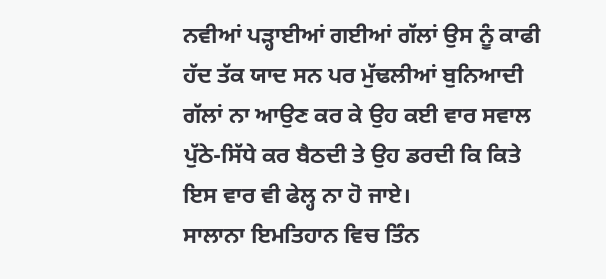ਨਵੀਆਂ ਪੜ੍ਹਾਈਆਂ ਗਈਆਂ ਗੱਲਾਂ ਉਸ ਨੂੰ ਕਾਫੀ
ਹੱਦ ਤੱਕ ਯਾਦ ਸਨ ਪਰ ਮੁੱਢਲੀਆਂ ਬੁਨਿਆਦੀ
ਗੱਲਾਂ ਨਾ ਆਉਣ ਕਰ ਕੇ ਉਹ ਕਈ ਵਾਰ ਸਵਾਲ
ਪੁੱਠੇ-ਸਿੱਧੇ ਕਰ ਬੈਠਦੀ ਤੇ ਉਹ ਡਰਦੀ ਕਿ ਕਿਤੇ
ਇਸ ਵਾਰ ਵੀ ਫੇਲ੍ਹ ਨਾ ਹੋ ਜਾਏ।
ਸਾਲਾਨਾ ਇਮਤਿਹਾਨ ਵਿਚ ਤਿੰਨ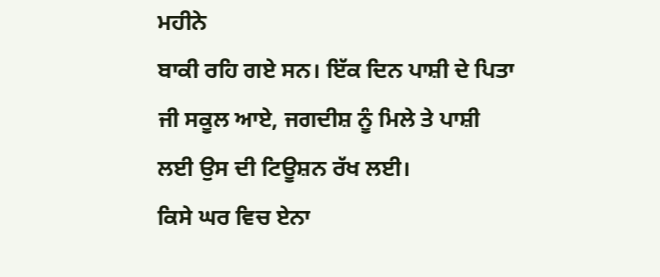ਮਹੀਨੇ
ਬਾਕੀ ਰਹਿ ਗਏ ਸਨ। ਇੱਕ ਦਿਨ ਪਾਸ਼ੀ ਦੇ ਪਿਤਾ
ਜੀ ਸਕੂਲ ਆਏ, ਜਗਦੀਸ਼ ਨੂੰ ਮਿਲੇ ਤੇ ਪਾਸ਼ੀ
ਲਈ ਉਸ ਦੀ ਟਿਊਸ਼ਨ ਰੱਖ ਲਈ।
ਕਿਸੇ ਘਰ ਵਿਚ ਏਨਾ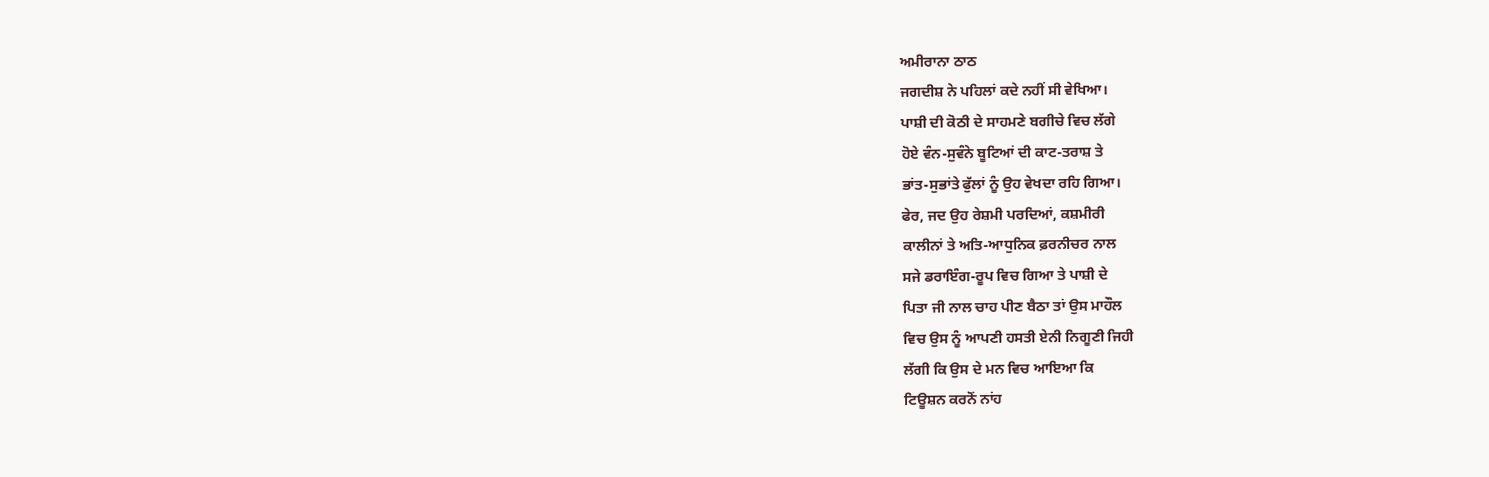ਅਮੀਰਾਨਾ ਠਾਠ
ਜਗਦੀਸ਼ ਨੇ ਪਹਿਲਾਂ ਕਦੇ ਨਹੀਂ ਸੀ ਵੇਖਿਆ।
ਪਾਸ਼ੀ ਦੀ ਕੋਠੀ ਦੇ ਸਾਹਮਣੇ ਬਗੀਚੇ ਵਿਚ ਲੱਗੇ
ਹੋਏ ਵੰਨ-ਸੁਵੰਨੇ ਬੂਟਿਆਂ ਦੀ ਕਾਟ-ਤਰਾਸ਼ ਤੇ
ਭਾਂਤ-ਸੁਭਾਂਤੇ ਫੁੱਲਾਂ ਨੂੰ ਉਹ ਵੇਖਦਾ ਰਹਿ ਗਿਆ।
ਫੇਰ, ਜਦ ਉਹ ਰੇਸ਼ਮੀ ਪਰਦਿਆਂ, ਕਸ਼ਮੀਰੀ
ਕਾਲੀਨਾਂ ਤੇ ਅਤਿ-ਆਧੁਨਿਕ ਫ਼ਰਨੀਚਰ ਨਾਲ
ਸਜੇ ਡਰਾਇੰਗ-ਰੂਪ ਵਿਚ ਗਿਆ ਤੇ ਪਾਸ਼ੀ ਦੇ
ਪਿਤਾ ਜੀ ਨਾਲ ਚਾਹ ਪੀਣ ਬੈਠਾ ਤਾਂ ਉਸ ਮਾਹੌਲ
ਵਿਚ ਉਸ ਨੂੰ ਆਪਣੀ ਹਸਤੀ ਏਨੀ ਨਿਗੂਣੀ ਜਿਹੀ
ਲੱਗੀ ਕਿ ਉਸ ਦੇ ਮਨ ਵਿਚ ਆਇਆ ਕਿ
ਟਿਊਸ਼ਨ ਕਰਨੋਂ ਨਾਂਹ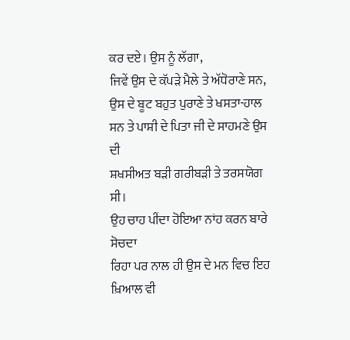ਕਰ ਦਏ। ਉਸ ਨੂੰ ਲੱਗਾ,
ਜਿਵੇਂ ਉਸ ਦੇ ਕੱਪੜੇ ਮੈਲੇ ਤੇ ਅੱਧੋਰਾਣੇ ਸਨ,
ਉਸ ਦੇ ਬੂਟ ਬਹੁਤ ਪੁਰਾਣੇ ਤੇ ਖਸਤਾ-ਹਾਲ
ਸਨ ਤੇ ਪਾਸ਼ੀ ਦੇ ਪਿਤਾ ਜੀ ਦੇ ਸਾਹਮਣੇ ਉਸ ਦੀ
ਸ਼ਖਸੀਅਤ ਬੜੀ ਗਰੀਬੜੀ ਤੇ ਤਰਸਯੋਗ ਸੀ।
ਉਹ ਚਾਹ ਪੀਂਦਾ ਹੋਇਆ ਨਾਂਹ ਕਰਨ ਬਾਰੇ ਸੋਚਦਾ
ਰਿਹਾ ਪਰ ਨਾਲ ਹੀ ਉਸ ਦੇ ਮਨ ਵਿਚ ਇਹ
ਖ਼ਿਆਲ ਵੀ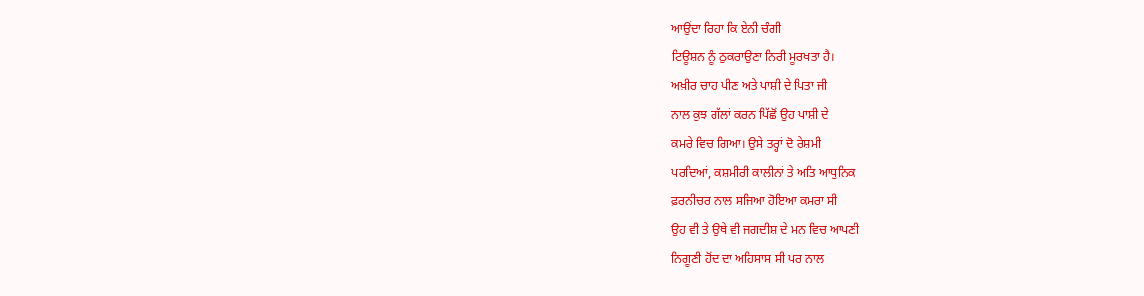ਆਉਂਦਾ ਰਿਹਾ ਕਿ ਏਨੀ ਚੰਗੀ
ਟਿਊਸ਼ਨ ਨੂੰ ਠੁਕਰਾਉਣਾ ਨਿਰੀ ਮੂਰਖਤਾ ਹੈ।
ਅਖ਼ੀਰ ਚਾਹ ਪੀਣ ਅਤੇ ਪਾਸ਼ੀ ਦੇ ਪਿਤਾ ਜੀ
ਨਾਲ ਕੁਝ ਗੱਲਾਂ ਕਰਨ ਪਿੱਛੋਂ ਉਹ ਪਾਸ਼ੀ ਦੇ
ਕਮਰੇ ਵਿਚ ਗਿਆ। ਉਸੇ ਤਰ੍ਹਾਂ ਦੋ ਰੇਸ਼ਮੀ
ਪਰਦਿਆਂ, ਕਸ਼ਮੀਰੀ ਕਾਲੀਨਾਂ ਤੇ ਅਤਿ ਆਧੁਨਿਕ
ਫ਼ਰਨੀਚਰ ਨਾਲ ਸਜਿਆ ਹੋਇਆ ਕਮਰਾ ਸੀ
ਉਹ ਵੀ ਤੇ ਉਥੇ ਵੀ ਜਗਦੀਸ਼ ਦੇ ਮਨ ਵਿਚ ਆਪਣੀ
ਨਿਗੂਣੀ ਹੋਂਦ ਦਾ ਅਹਿਸਾਸ ਸੀ ਪਰ ਨਾਲ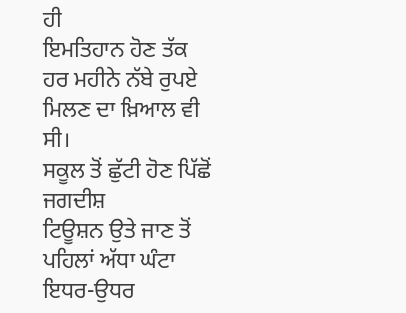ਹੀ
ਇਮਤਿਹਾਨ ਹੋਣ ਤੱਕ ਹਰ ਮਹੀਨੇ ਨੱਬੇ ਰੁਪਏ
ਮਿਲਣ ਦਾ ਖ਼ਿਆਲ ਵੀ ਸੀ।
ਸਕੂਲ ਤੋਂ ਛੁੱਟੀ ਹੋਣ ਪਿੱਛੋਂ ਜਗਦੀਸ਼
ਟਿਊਸ਼ਨ ਉਤੇ ਜਾਣ ਤੋਂ ਪਹਿਲਾਂ ਅੱਧਾ ਘੰਟਾ
ਇਧਰ-ਉਧਰ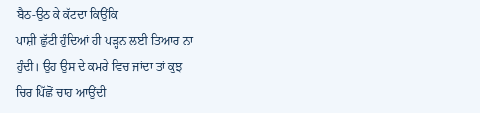ਬੈਠ-ਉਠ ਕੇ ਕੱਟਦਾ ਕਿਉਂਕਿ
ਪਾਸ਼ੀ ਛੁੱਟੀ ਹੁੰਦਿਆਂ ਹੀ ਪੜ੍ਹਨ ਲਈ ਤਿਆਰ ਨਾ
ਹੁੰਦੀ। ਉਹ ਉਸ ਦੇ ਕਮਰੇ ਵਿਚ ਜਾਂਦਾ ਤਾਂ ਕੁਝ
ਚਿਰ ਪਿੱਛੋਂ ਚਾਹ ਆਉਂਦੀ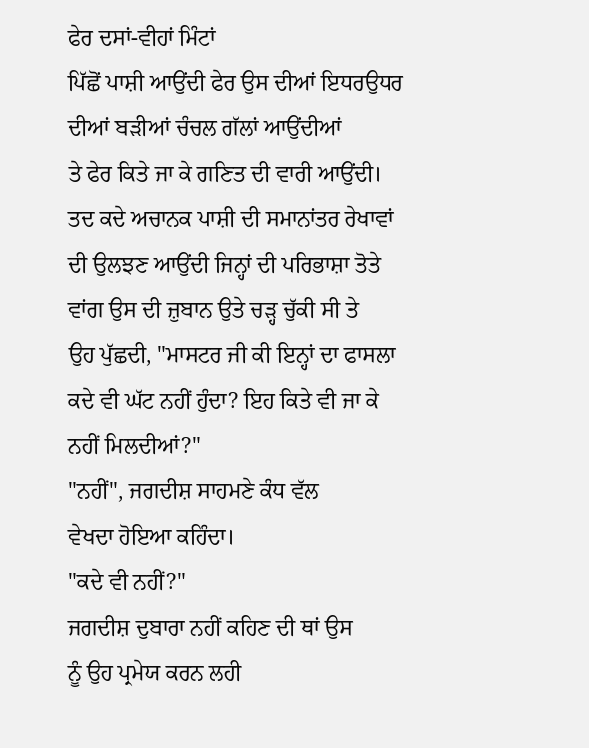ਫੇਰ ਦਸਾਂ-ਵੀਹਾਂ ਮਿੰਟਾਂ
ਪਿੱਛੋਂ ਪਾਸ਼ੀ ਆਉਂਦੀ ਫੇਰ ਉਸ ਦੀਆਂ ਇਧਰਉਧਰ
ਦੀਆਂ ਬੜੀਆਂ ਚੰਚਲ ਗੱਲਾਂ ਆਉਂਦੀਆਂ
ਤੇ ਫੇਰ ਕਿਤੇ ਜਾ ਕੇ ਗਣਿਤ ਦੀ ਵਾਰੀ ਆਉਂਦੀ।
ਤਦ ਕਦੇ ਅਚਾਨਕ ਪਾਸ਼ੀ ਦੀ ਸਮਾਨਾਂਤਰ ਰੇਖਾਵਾਂ
ਦੀ ਉਲਝਣ ਆਉਂਦੀ ਜਿਨ੍ਹਾਂ ਦੀ ਪਰਿਭਾਸ਼ਾ ਤੋਤੇ
ਵਾਂਗ ਉਸ ਦੀ ਜ਼ੁਬਾਨ ਉਤੇ ਚੜ੍ਹ ਚੁੱਕੀ ਸੀ ਤੇ
ਉਹ ਪੁੱਛਦੀ, "ਮਾਸਟਰ ਜੀ ਕੀ ਇਨ੍ਹਾਂ ਦਾ ਫਾਸਲਾ
ਕਦੇ ਵੀ ਘੱਟ ਨਹੀਂ ਹੁੰਦਾ? ਇਹ ਕਿਤੇ ਵੀ ਜਾ ਕੇ
ਨਹੀਂ ਮਿਲਦੀਆਂ?"
"ਨਹੀਂ", ਜਗਦੀਸ਼ ਸਾਹਮਣੇ ਕੰਧ ਵੱਲ
ਵੇਖਦਾ ਹੋਇਆ ਕਹਿੰਦਾ।
"ਕਦੇ ਵੀ ਨਹੀਂ?"
ਜਗਦੀਸ਼ ਦੁਬਾਰਾ ਨਹੀਂ ਕਹਿਣ ਦੀ ਥਾਂ ਉਸ
ਨੂੰ ਉਹ ਪ੍ਰਮੇਯ ਕਰਨ ਲਹੀ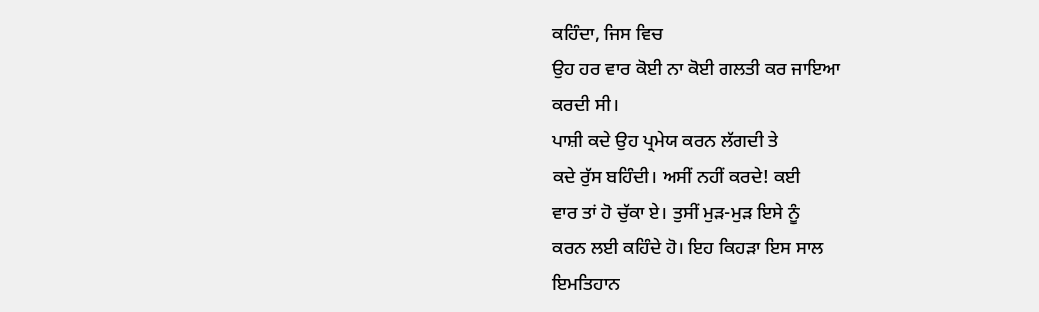ਕਹਿੰਦਾ, ਜਿਸ ਵਿਚ
ਉਹ ਹਰ ਵਾਰ ਕੋਈ ਨਾ ਕੋਈ ਗਲਤੀ ਕਰ ਜਾਇਆ
ਕਰਦੀ ਸੀ।
ਪਾਸ਼ੀ ਕਦੇ ਉਹ ਪ੍ਰਮੇਯ ਕਰਨ ਲੱਗਦੀ ਤੇ
ਕਦੇ ਰੁੱਸ ਬਹਿੰਦੀ। ਅਸੀਂ ਨਹੀਂ ਕਰਦੇ! ਕਈ
ਵਾਰ ਤਾਂ ਹੋ ਚੁੱਕਾ ਏ। ਤੁਸੀਂ ਮੁੜ-ਮੁੜ ਇਸੇ ਨੂੰ
ਕਰਨ ਲਈ ਕਹਿੰਦੇ ਹੋ। ਇਹ ਕਿਹੜਾ ਇਸ ਸਾਲ
ਇਮਤਿਹਾਨ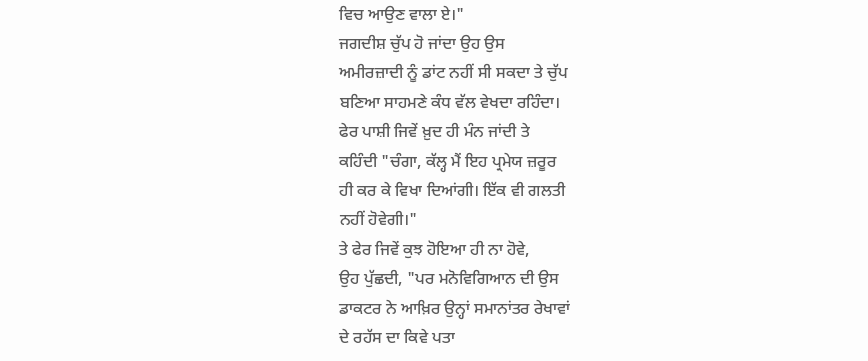ਵਿਚ ਆਉਣ ਵਾਲਾ ਏ।"
ਜਗਦੀਸ਼ ਚੁੱਪ ਹੋ ਜਾਂਦਾ ਉਹ ਉਸ
ਅਮੀਰਜ਼ਾਦੀ ਨੂੰ ਡਾਂਟ ਨਹੀਂ ਸੀ ਸਕਦਾ ਤੇ ਚੁੱਪ
ਬਣਿਆ ਸਾਹਮਣੇ ਕੰਧ ਵੱਲ ਵੇਖਦਾ ਰਹਿੰਦਾ।
ਫੇਰ ਪਾਸ਼ੀ ਜਿਵੇਂ ਖ਼ੁਦ ਹੀ ਮੰਨ ਜਾਂਦੀ ਤੇ
ਕਹਿੰਦੀ "ਚੰਗਾ, ਕੱਲ੍ਹ ਮੈਂ ਇਹ ਪ੍ਰਮੇਯ ਜ਼ਰੂਰ
ਹੀ ਕਰ ਕੇ ਵਿਖਾ ਦਿਆਂਗੀ। ਇੱਕ ਵੀ ਗਲਤੀ
ਨਹੀਂ ਹੋਵੇਗੀ।"
ਤੇ ਫੇਰ ਜਿਵੇਂ ਕੁਝ ਹੋਇਆ ਹੀ ਨਾ ਹੋਵੇ,
ਉਹ ਪੁੱਛਦੀ, "ਪਰ ਮਨੋਵਿਗਿਆਨ ਦੀ ਉਸ
ਡਾਕਟਰ ਨੇ ਆਖ਼ਿਰ ਉਨ੍ਹਾਂ ਸਮਾਨਾਂਤਰ ਰੇਖਾਵਾਂ
ਦੇ ਰਹੱਸ ਦਾ ਕਿਵੇ ਪਤਾ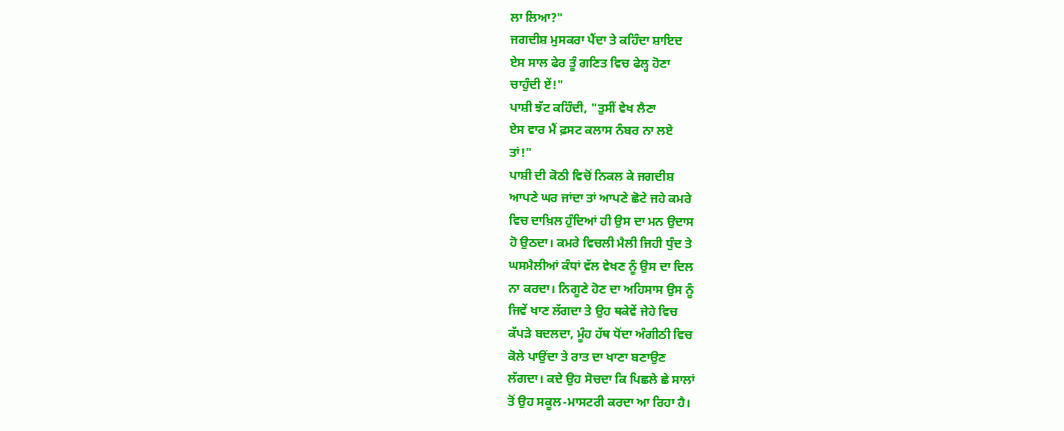ਲਾ ਲਿਆ?"
ਜਗਦੀਸ਼ ਮੁਸਕਰਾ ਪੈਂਦਾ ਤੇ ਕਹਿੰਦਾ ਸ਼ਾਇਦ
ਏਸ ਸਾਲ ਫੇਰ ਤੂੰ ਗਣਿਤ ਵਿਚ ਫੇਲ੍ਹ ਹੋਣਾ
ਚਾਹੁੰਦੀ ਏਂ!"
ਪਾਸ਼ੀ ਝੱਟ ਕਹਿੰਦੀ, "ਤੁਸੀਂ ਵੇਖ ਲੈਣਾ
ਏਸ ਵਾਰ ਮੈਂ ਫ਼ਸਟ ਕਲਾਸ ਨੰਬਰ ਨਾ ਲਏ
ਤਾਂ!"
ਪਾਸ਼ੀ ਦੀ ਕੋਠੀ ਵਿਚੋਂ ਨਿਕਲ ਕੇ ਜਗਦੀਸ਼
ਆਪਣੇ ਘਰ ਜਾਂਦਾ ਤਾਂ ਆਪਣੇ ਛੋਟੇ ਜਹੇ ਕਮਰੇ
ਵਿਚ ਦਾਖ਼ਿਲ ਹੁੰਦਿਆਂ ਹੀ ਉਸ ਦਾ ਮਨ ਉਦਾਸ
ਹੋ ਉਠਦਾ। ਕਮਰੇ ਵਿਚਲੀ ਮੈਲੀ ਜਿਹੀ ਧੁੰਦ ਤੇ
ਘਸਮੈਲੀਆਂ ਕੰਧਾਂ ਵੱਲ ਵੇਖਣ ਨੂੰ ਉਸ ਦਾ ਦਿਲ
ਨਾ ਕਰਦਾ। ਨਿਗੂਣੇ ਹੋਣ ਦਾ ਅਹਿਸਾਸ ਉਸ ਨੂੰ
ਜਿਵੇਂ ਖਾਣ ਲੱਗਦਾ ਤੇ ਉਹ ਥਕੇਵੇਂ ਜੇਹੇ ਵਿਚ
ਕੱਪੜੇ ਬਦਲਦਾ, ਮੂੰਹ ਹੱਥ ਧੋਂਦਾ ਅੰਗੀਠੀ ਵਿਚ
ਕੋਲੇ ਪਾਉਂਦਾ ਤੇ ਰਾਤ ਦਾ ਖਾਣਾ ਬਣਾਉਣ
ਲੱਗਦਾ। ਕਦੇ ਉਹ ਸੋਚਦਾ ਕਿ ਪਿਛਲੇ ਛੇ ਸਾਲਾਂ
ਤੋਂ ਉਹ ਸਕੂਲ-ਮਾਸਟਰੀ ਕਰਦਾ ਆ ਰਿਹਾ ਹੈ।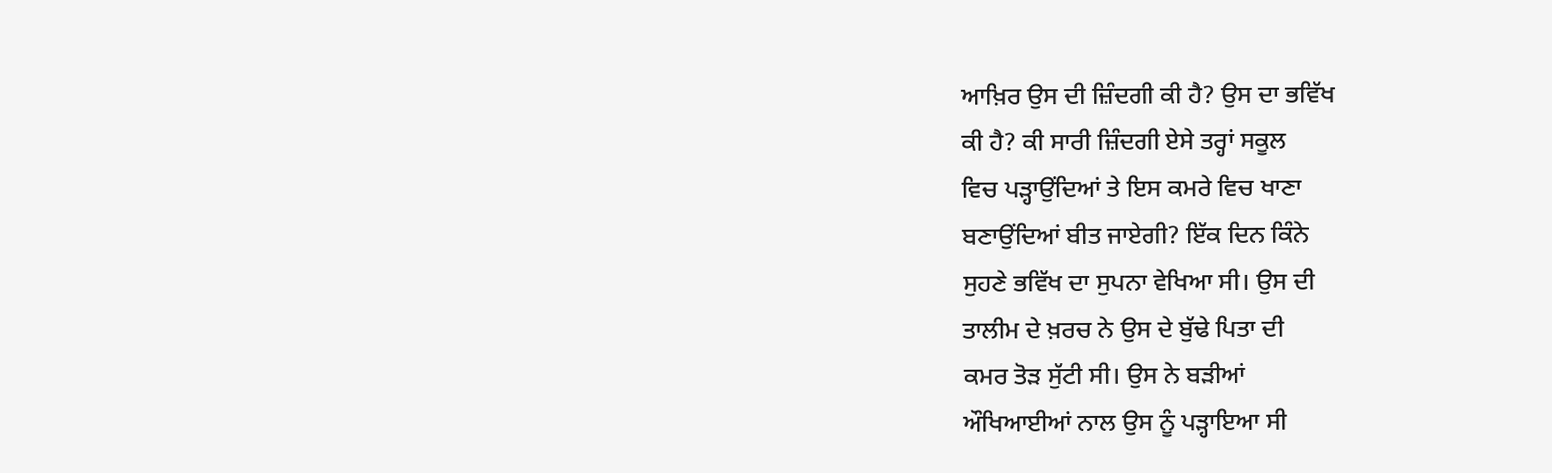ਆਖ਼ਿਰ ਉਸ ਦੀ ਜ਼ਿੰਦਗੀ ਕੀ ਹੈ? ਉਸ ਦਾ ਭਵਿੱਖ
ਕੀ ਹੈ? ਕੀ ਸਾਰੀ ਜ਼ਿੰਦਗੀ ਏਸੇ ਤਰ੍ਹਾਂ ਸਕੂਲ
ਵਿਚ ਪੜ੍ਹਾਉਂਦਿਆਂ ਤੇ ਇਸ ਕਮਰੇ ਵਿਚ ਖਾਣਾ
ਬਣਾਉਂਦਿਆਂ ਬੀਤ ਜਾਏਗੀ? ਇੱਕ ਦਿਨ ਕਿੰਨੇ
ਸੁਹਣੇ ਭਵਿੱਖ ਦਾ ਸੁਪਨਾ ਵੇਖਿਆ ਸੀ। ਉਸ ਦੀ
ਤਾਲੀਮ ਦੇ ਖ਼ਰਚ ਨੇ ਉਸ ਦੇ ਬੁੱਢੇ ਪਿਤਾ ਦੀ
ਕਮਰ ਤੋੜ ਸੁੱਟੀ ਸੀ। ਉਸ ਨੇ ਬੜੀਆਂ
ਔਖਿਆਈਆਂ ਨਾਲ ਉਸ ਨੂੰ ਪੜ੍ਹਾਇਆ ਸੀ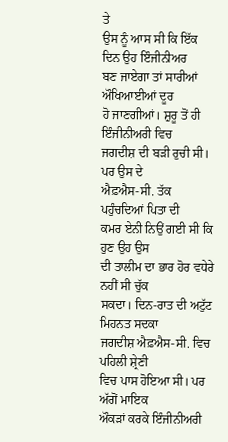ਤੇ
ਉਸ ਨੂੰ ਆਸ ਸੀ ਕਿ ਇੱਕ ਦਿਨ ਉਹ ਇੰਜੀਨੀਅਰ
ਬਣ ਜਾਏਗਾ ਤਾਂ ਸਾਰੀਆਂ ਔਖਿਆਈਆਂ ਦੂਰ
ਹੋ ਜਾਣਗੀਆਂ। ਸ਼ੁਰੂ ਤੋਂ ਹੀ ਇੰਜੀਨੀਅਰੀ ਵਿਚ
ਜਗਦੀਸ਼ ਦੀ ਬੜੀ ਰੁਚੀ ਸੀ। ਪਰ ਉਸ ਦੇ
ਐਫ਼ਐਸ-ਸੀ. ਤੱਕ ਪਹੁੰਚਦਿਆਂ ਪਿਤਾ ਦੀ
ਕਮਰ ਏਨੀ ਨਿਉਂ ਗਈ ਸੀ ਕਿ ਹੁਣ ਉਹ ਉਸ
ਦੀ ਤਾਲੀਮ ਦਾ ਭਾਰ ਹੋਰ ਵਧੇਰੇ ਨਹੀਂ ਸੀ ਚੁੱਕ
ਸਕਦਾ। ਦਿਨ-ਰਾਤ ਦੀ ਅਟੁੱਟ ਮਿਹਨਤ ਸਦਕਾ
ਜਗਦੀਸ਼ ਐਫ਼ਐਸ-ਸੀ. ਵਿਚ ਪਹਿਲੀ ਸ਼੍ਰੇਣੀ
ਵਿਚ ਪਾਸ ਹੋਇਆ ਸੀ। ਪਰ ਅੱਗੋਂ ਮਾਇਕ
ਔਕੜਾਂ ਕਰਕੇ ਇੰਜੀਨੀਅਰੀ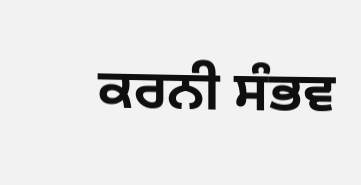ਕਰਨੀ ਸੰਭਵ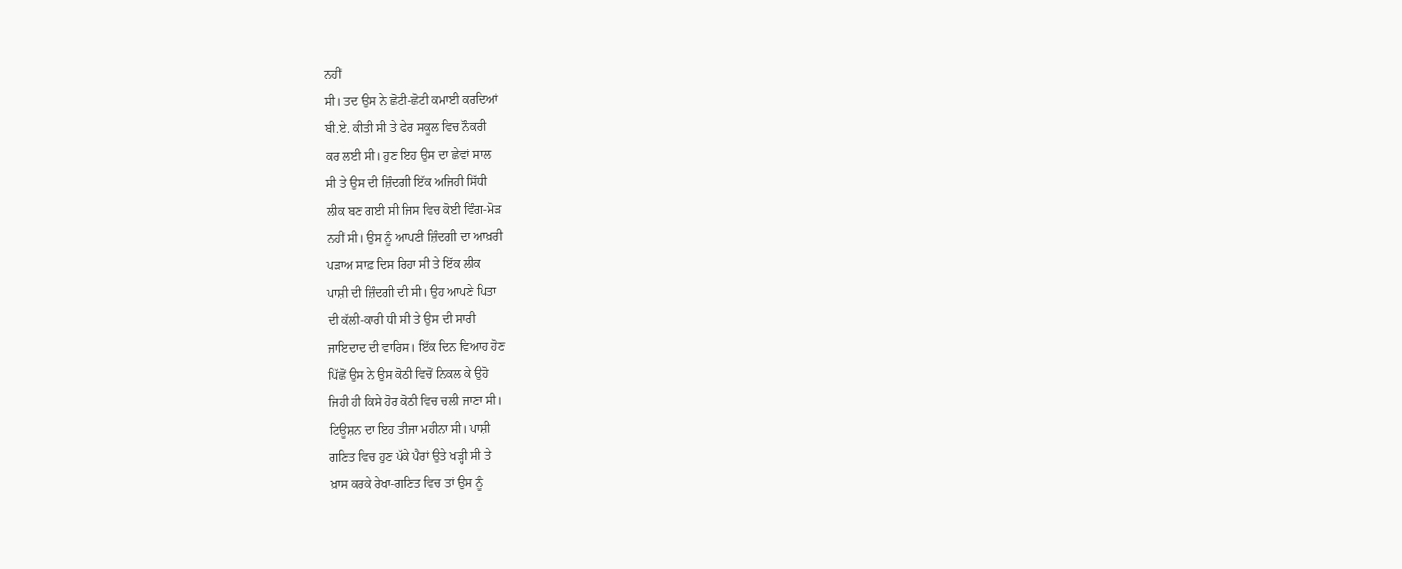ਨਹੀਂ
ਸੀ। ਤਦ ਉਸ ਨੇ ਛੋਟੀ-ਛੋਟੀ ਕਮਾਈ ਕਰਦਿਆਂ
ਬੀ.ਏ. ਕੀਤੀ ਸੀ ਤੇ ਫੇਰ ਸਕੂਲ ਵਿਚ ਨੌਕਰੀ
ਕਰ ਲਈ ਸੀ। ਹੁਣ ਇਹ ਉਸ ਦਾ ਛੇਵਾਂ ਸਾਲ
ਸੀ ਤੇ ਉਸ ਦੀ ਜ਼ਿੰਦਗੀ ਇੱਕ ਅਜਿਹੀ ਸਿੱਧੀ
ਲੀਕ ਬਣ ਗਈ ਸੀ ਜਿਸ ਵਿਚ ਕੋਈ ਵਿੰਗ-ਮੋੜ
ਨਹੀਂ ਸੀ। ਉਸ ਨੂੰ ਆਪਣੀ ਜ਼ਿੰਦਗੀ ਦਾ ਆਖ਼ਰੀ
ਪੜਾਅ ਸਾਫ਼ ਦਿਸ ਰਿਹਾ ਸੀ ਤੇ ਇੱਕ ਲੀਕ
ਪਾਸ਼ੀ ਦੀ ਜ਼ਿੰਦਗੀ ਦੀ ਸੀ। ਉਹ ਆਪਣੇ ਪਿਤਾ
ਦੀ ਕੱਲੀ-ਕਾਰੀ ਧੀ ਸੀ ਤੇ ਉਸ ਦੀ ਸਾਰੀ
ਜਾਇਦਾਦ ਦੀ ਵਾਰਿਸ। ਇੱਕ ਦਿਨ ਵਿਆਹ ਹੋਣ
ਪਿੱਛੋਂ ਉਸ ਨੇ ਉਸ ਕੋਠੀ ਵਿਚੋਂ ਨਿਕਲ ਕੇ ਉਹੋ
ਜਿਹੀ ਹੀ ਕਿਸੇ ਹੋਰ ਕੋਠੀ ਵਿਚ ਚਲੀ ਜਾਣਾ ਸੀ।
ਟਿਊਸ਼ਨ ਦਾ ਇਹ ਤੀਜਾ ਮਹੀਨਾ ਸੀ। ਪਾਸ਼ੀ
ਗਣਿਤ ਵਿਚ ਹੁਣ ਪੱਕੇ ਪੈਰਾਂ ਉਤੇ ਖੜ੍ਹੀ ਸੀ ਤੇ
ਖ਼ਾਸ ਕਰਕੇ ਰੇਖਾ-ਗਣਿਤ ਵਿਚ ਤਾਂ ਉਸ ਨੂੰ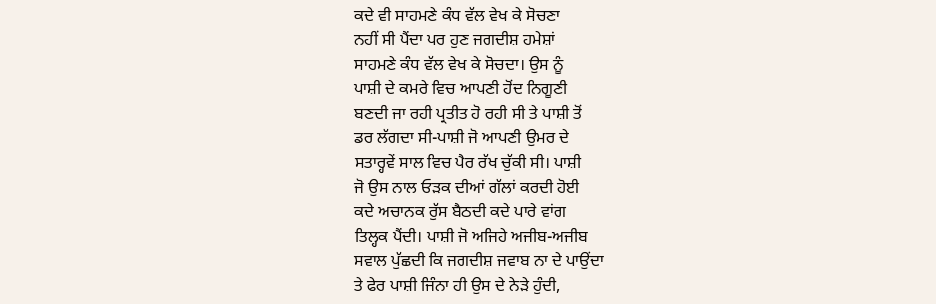ਕਦੇ ਵੀ ਸਾਹਮਣੇ ਕੰਧ ਵੱਲ ਵੇਖ ਕੇ ਸੋਚਣਾ
ਨਹੀਂ ਸੀ ਪੈਂਦਾ ਪਰ ਹੁਣ ਜਗਦੀਸ਼ ਹਮੇਸ਼ਾਂ
ਸਾਹਮਣੇ ਕੰਧ ਵੱਲ ਵੇਖ ਕੇ ਸੋਚਦਾ। ਉਸ ਨੂੰ
ਪਾਸ਼ੀ ਦੇ ਕਮਰੇ ਵਿਚ ਆਪਣੀ ਹੋਂਦ ਨਿਗੂਣੀ
ਬਣਦੀ ਜਾ ਰਹੀ ਪ੍ਰਤੀਤ ਹੋ ਰਹੀ ਸੀ ਤੇ ਪਾਸ਼ੀ ਤੋਂ
ਡਰ ਲੱਗਦਾ ਸੀ-ਪਾਸ਼ੀ ਜੋ ਆਪਣੀ ਉਮਰ ਦੇ
ਸਤਾਰ੍ਹਵੇਂ ਸਾਲ ਵਿਚ ਪੈਰ ਰੱਖ ਚੁੱਕੀ ਸੀ। ਪਾਸ਼ੀ
ਜੋ ਉਸ ਨਾਲ ਓੜਕ ਦੀਆਂ ਗੱਲਾਂ ਕਰਦੀ ਹੋਈ
ਕਦੇ ਅਚਾਨਕ ਰੁੱਸ ਬੈਠਦੀ ਕਦੇ ਪਾਰੇ ਵਾਂਗ
ਤਿਲ੍ਹਕ ਪੈਂਦੀ। ਪਾਸ਼ੀ ਜੋ ਅਜਿਹੇ ਅਜੀਬ-ਅਜੀਬ
ਸਵਾਲ ਪੁੱਛਦੀ ਕਿ ਜਗਦੀਸ਼ ਜਵਾਬ ਨਾ ਦੇ ਪਾਉਂਦਾ
ਤੇ ਫੇਰ ਪਾਸ਼ੀ ਜਿੰਨਾ ਹੀ ਉਸ ਦੇ ਨੇੜੇ ਹੁੰਦੀ,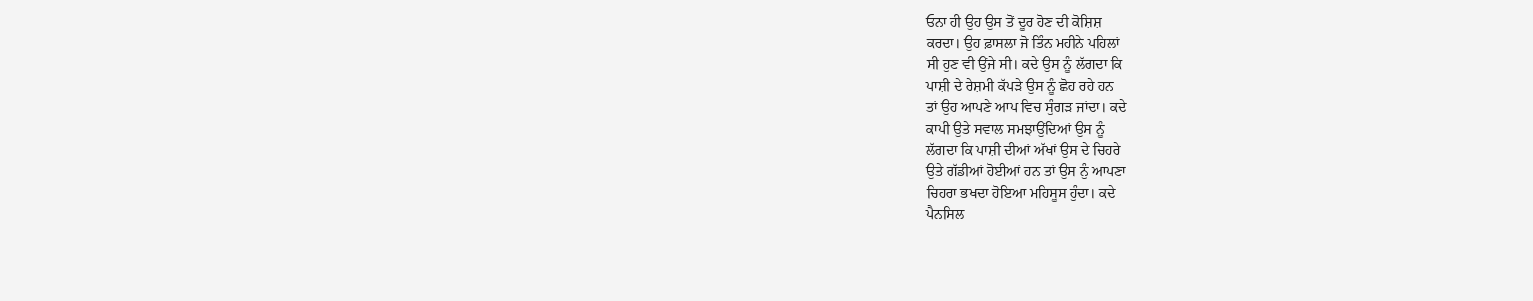ਓਨਾ ਹੀ ਉਹ ਉਸ ਤੋਂ ਦੂਰ ਹੋਣ ਦੀ ਕੋਸ਼ਿਸ਼
ਕਰਦਾ। ਉਹ ਫ਼ਾਸਲਾ ਜੋ ਤਿੰਨ ਮਹੀਨੇ ਪਹਿਲਾਂ
ਸੀ ਹੁਣ ਵੀ ਉਂਜੇ ਸੀ। ਕਦੇ ਉਸ ਨੂੰ ਲੱਗਦਾ ਕਿ
ਪਾਸ਼ੀ ਦੇ ਰੇਸ਼ਮੀ ਕੱਪੜੇ ਉਸ ਨੂੰ ਛੋਹ ਰਹੇ ਹਨ
ਤਾਂ ਉਹ ਆਪਣੇ ਆਪ ਵਿਚ ਸੁੰਗੜ ਜਾਂਦਾ। ਕਦੇ
ਕਾਪੀ ਉਤੇ ਸਵਾਲ ਸਮਝਾਉਂਦਿਆਂ ਉਸ ਨੂੰ
ਲੱਗਦਾ ਕਿ ਪਾਸ਼ੀ ਦੀਆਂ ਅੱਖਾਂ ਉਸ ਦੇ ਚਿਹਰੇ
ਉਤੇ ਗੱਡੀਆਂ ਹੋਈਆਂ ਹਨ ਤਾਂ ਉਸ ਨੁੰ ਆਪਣਾ
ਚਿਹਰਾ ਭਖਦਾ ਹੋਇਆ ਮਹਿਸੂਸ ਹੁੰਦਾ। ਕਦੇ
ਪੈਨਸਿਲ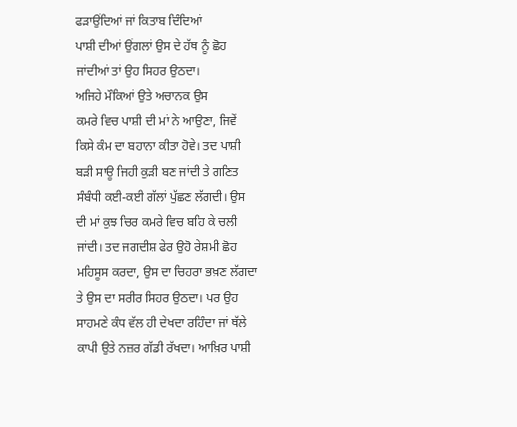ਫੜਾਉਂਦਿਆਂ ਜਾਂ ਕਿਤਾਬ ਦਿੰਦਿਆਂ
ਪਾਸ਼ੀ ਦੀਆਂ ਉਂਗਲਾਂ ਉਸ ਦੇ ਹੱਥ ਨੂੰ ਛੋਹ
ਜਾਂਦੀਆਂ ਤਾਂ ਉਹ ਸਿਹਰ ਉਠਦਾ।
ਅਜਿਹੇ ਮੌਕਿਆਂ ਉਤੇ ਅਚਾਨਕ ਉਸ
ਕਮਰੇ ਵਿਚ ਪਾਸ਼ੀ ਦੀ ਮਾਂ ਨੇ ਆਉਣਾ, ਜਿਵੇਂ
ਕਿਸੇ ਕੰਮ ਦਾ ਬਹਾਨਾ ਕੀਤਾ ਹੋਵੇ। ਤਦ ਪਾਸ਼ੀ
ਬੜੀ ਸਾਊ ਜਿਹੀ ਕੁੜੀ ਬਣ ਜਾਂਦੀ ਤੇ ਗਣਿਤ
ਸੰਬੰਧੀ ਕਈ-ਕਈ ਗੱਲਾਂ ਪੁੱਛਣ ਲੱਗਦੀ। ਉਸ
ਦੀ ਮਾਂ ਕੁਝ ਚਿਰ ਕਮਰੇ ਵਿਚ ਬਹਿ ਕੇ ਚਲੀ
ਜਾਂਦੀ। ਤਦ ਜਗਦੀਸ਼ ਫੇਰ ਉਹੋ ਰੇਸ਼ਮੀ ਛੋਹ
ਮਹਿਸੂਸ ਕਰਦਾ, ਉਸ ਦਾ ਚਿਹਰਾ ਭਖ਼ਣ ਲੱਗਦਾ
ਤੇ ਉਸ ਦਾ ਸਰੀਰ ਸਿਹਰ ਉਠਦਾ। ਪਰ ਉਹ
ਸਾਹਮਣੇ ਕੰਧ ਵੱਲ ਹੀ ਦੇਖਦਾ ਰਹਿੰਦਾ ਜਾਂ ਥੱਲੇ
ਕਾਪੀ ਉਤੇ ਨਜ਼ਰ ਗੱਡੀ ਰੱਖਦਾ। ਆਖ਼ਿਰ ਪਾਸ਼ੀ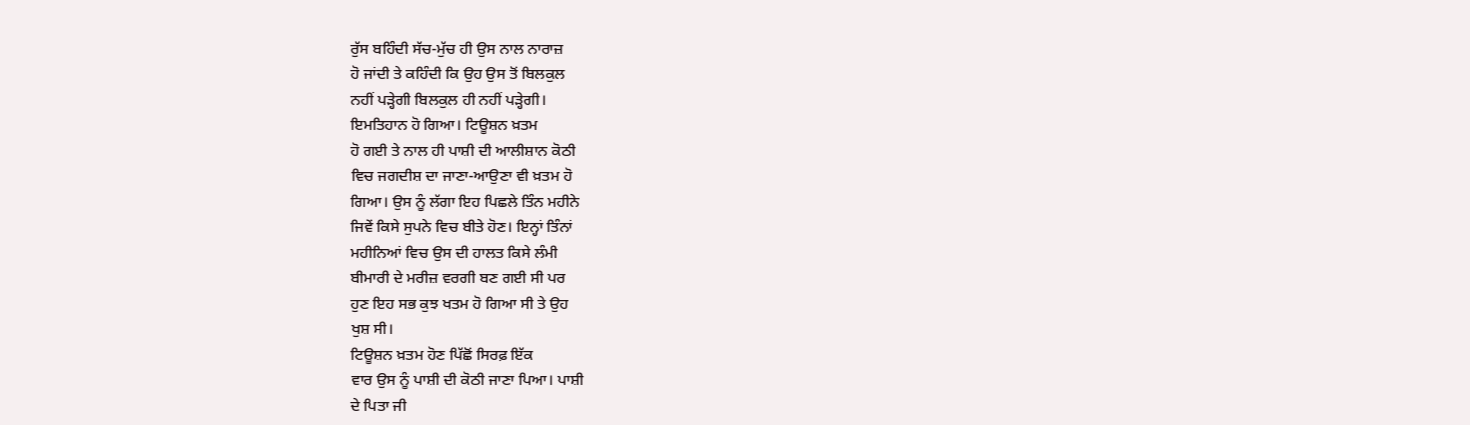ਰੁੱਸ ਬਹਿੰਦੀ ਸੱਚ-ਮੁੱਚ ਹੀ ਉਸ ਨਾਲ ਨਾਰਾਜ਼
ਹੋ ਜਾਂਦੀ ਤੇ ਕਹਿੰਦੀ ਕਿ ਉਹ ਉਸ ਤੋਂ ਬਿਲਕੁਲ
ਨਹੀਂ ਪੜ੍ਹੇਗੀ ਬਿਲਕੁਲ ਹੀ ਨਹੀਂ ਪੜ੍ਹੇਗੀ।
ਇਮਤਿਹਾਨ ਹੋ ਗਿਆ। ਟਿਊਸ਼ਨ ਖ਼ਤਮ
ਹੋ ਗਈ ਤੇ ਨਾਲ ਹੀ ਪਾਸ਼ੀ ਦੀ ਆਲੀਸ਼ਾਨ ਕੋਠੀ
ਵਿਚ ਜਗਦੀਸ਼ ਦਾ ਜਾਣਾ-ਆਉਣਾ ਵੀ ਖ਼ਤਮ ਹੋ
ਗਿਆ। ਉਸ ਨੂੰ ਲੱਗਾ ਇਹ ਪਿਛਲੇ ਤਿੰਨ ਮਹੀਨੇ
ਜਿਵੇਂ ਕਿਸੇ ਸੁਪਨੇ ਵਿਚ ਬੀਤੇ ਹੋਣ। ਇਨ੍ਹਾਂ ਤਿੰਨਾਂ
ਮਹੀਨਿਆਂ ਵਿਚ ਉਸ ਦੀ ਹਾਲਤ ਕਿਸੇ ਲੰਮੀ
ਬੀਮਾਰੀ ਦੇ ਮਰੀਜ਼ ਵਰਗੀ ਬਣ ਗਈ ਸੀ ਪਰ
ਹੁਣ ਇਹ ਸਭ ਕੁਝ ਖਤਮ ਹੋ ਗਿਆ ਸੀ ਤੇ ਉਹ
ਖੁਸ਼ ਸੀ।
ਟਿਊਸ਼ਨ ਖ਼ਤਮ ਹੋਣ ਪਿੱਛੋਂ ਸਿਰਫ਼ ਇੱਕ
ਵਾਰ ਉਸ ਨੂੰ ਪਾਸ਼ੀ ਦੀ ਕੋਠੀ ਜਾਣਾ ਪਿਆ। ਪਾਸ਼ੀ
ਦੇ ਪਿਤਾ ਜੀ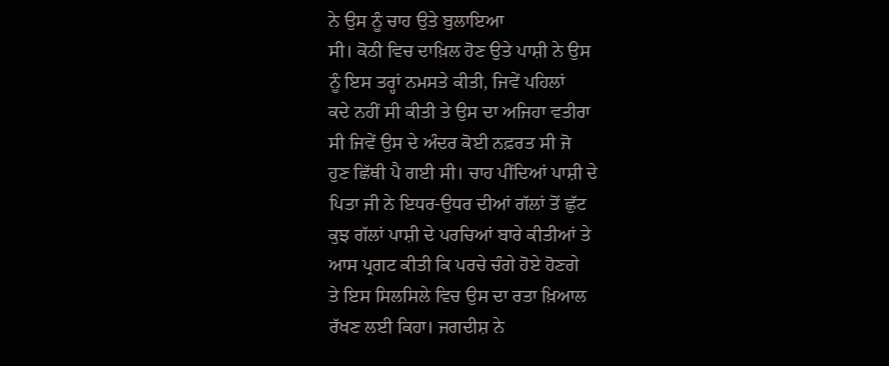ਨੇ ਉਸ ਨੂੰ ਚਾਹ ਉਤੇ ਬੁਲਾਇਆ
ਸੀ। ਕੋਠੀ ਵਿਚ ਦਾਖ਼ਿਲ ਹੋਣ ਉਤੇ ਪਾਸ਼ੀ ਨੇ ਉਸ
ਨੂੰ ਇਸ ਤਰ੍ਹਾਂ ਨਮਸਤੇ ਕੀਤੀ, ਜਿਵੇਂ ਪਹਿਲਾਂ
ਕਦੇ ਨਹੀਂ ਸੀ ਕੀਤੀ ਤੇ ਉਸ ਦਾ ਅਜਿਹਾ ਵਤੀਰਾ
ਸੀ ਜਿਵੇਂ ਉਸ ਦੇ ਅੰਦਰ ਕੋਈ ਨਫ਼ਰਤ ਸੀ ਜੋ
ਹੁਣ ਛਿੱਥੀ ਪੈ ਗਈ ਸੀ। ਚਾਹ ਪੀਂਦਿਆਂ ਪਾਸ਼ੀ ਦੇ
ਪਿਤਾ ਜੀ ਨੇ ਇਧਰ-ਉਧਰ ਦੀਆਂ ਗੱਲਾਂ ਤੋਂ ਛੁੱਟ
ਕੁਝ ਗੱਲਾਂ ਪਾਸ਼ੀ ਦੇ ਪਰਚਿਆਂ ਬਾਰੇ ਕੀਤੀਆਂ ਤੇ
ਆਸ ਪ੍ਰਗਟ ਕੀਤੀ ਕਿ ਪਰਚੇ ਚੰਗੇ ਹੋਏ ਹੋਣਗੇ
ਤੇ ਇਸ ਸਿਲਸਿਲੇ ਵਿਚ ਉਸ ਦਾ ਰਤਾ ਖ਼ਿਆਲ
ਰੱਖਣ ਲਈ ਕਿਹਾ। ਜਗਦੀਸ਼ ਨੇ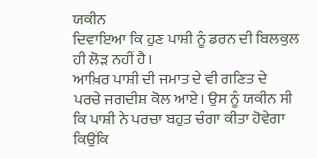ਯਕੀਨ
ਦਿਵਾਇਆ ਕਿ ਹੁਣ ਪਾਸ਼ੀ ਨੂੰ ਡਰਨ ਦੀ ਬਿਲਕੁਲ
ਹੀ ਲੋੜ ਨਹੀਂ ਹੈ।
ਆਖ਼ਿਰ ਪਾਸ਼ੀ ਦੀ ਜਮਾਤ ਦੇ ਵੀ ਗਣਿਤ ਦੇ
ਪਰਚੇ ਜਗਦੀਸ਼ ਕੋਲ ਆਏ। ਉਸ ਨੂੰ ਯਕੀਨ ਸੀ
ਕਿ ਪਾਸ਼ੀ ਨੇ ਪਰਚਾ ਬਹੁਤ ਚੰਗਾ ਕੀਤਾ ਹੋਵੇਗਾ
ਕਿਉਂਕਿ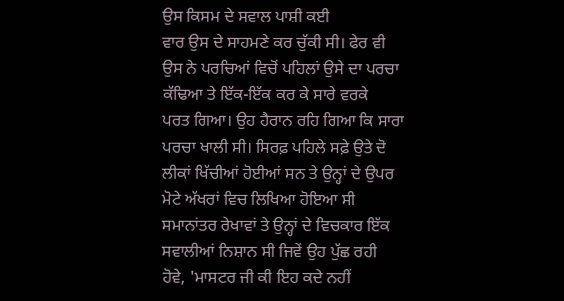ਉਸ ਕਿਸਮ ਦੇ ਸਵਾਲ ਪਾਸ਼ੀ ਕਈ
ਵਾਰ ਉਸ ਦੇ ਸਾਹਮਣੇ ਕਰ ਚੁੱਕੀ ਸੀ। ਫੇਰ ਵੀ
ਉਸ ਨੇ ਪਰਚਿਆਂ ਵਿਚੋਂ ਪਹਿਲਾਂ ਉਸੇ ਦਾ ਪਰਚਾ
ਕੱਢਿਆ ਤੇ ਇੱਕ-ਇੱਕ ਕਰ ਕੇ ਸਾਰੇ ਵਰਕੇ
ਪਰਤ ਗਿਆ। ਉਹ ਹੈਰਾਨ ਰਹਿ ਗਿਆ ਕਿ ਸਾਰਾ
ਪਰਚਾ ਖਾਲੀ ਸੀ। ਸਿਰਫ਼ ਪਹਿਲੇ ਸਫ਼ੇ ਉਤੇ ਦੋ
ਲੀਕਾਂ ਖਿੱਚੀਆਂ ਹੋਈਆਂ ਸਨ ਤੇ ਉਨ੍ਹਾਂ ਦੇ ਉਪਰ
ਮੋਟੇ ਅੱਖਰਾਂ ਵਿਚ ਲਿਖਿਆ ਹੋਇਆ ਸੀ
ਸਮਾਨਾਂਤਰ ਰੇਖਾਵਾਂ ਤੇ ਉਨ੍ਹਾਂ ਦੇ ਵਿਚਕਾਰ ਇੱਕ
ਸਵਾਲੀਆਂ ਨਿਸ਼ਾਨ ਸੀ ਜਿਵੇਂ ਉਹ ਪੁੱਛ ਰਹੀ
ਹੋਵੇ, 'ਮਾਸਟਰ ਜੀ ਕੀ ਇਹ ਕਦੇ ਨਹੀਂ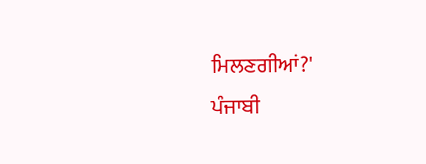ਮਿਲਣਗੀਆਂ?'
ਪੰਜਾਬੀ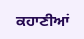ਕਹਾਣੀਆਂ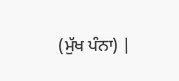(ਮੁੱਖ ਪੰਨਾ) |